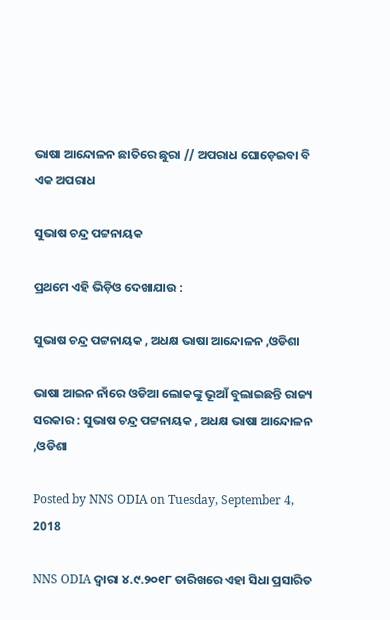ଭାଷା ଆନ୍ଦୋଳନ ଛାତିରେ ଛୁରା // ଅପରାଧ ଘୋଡ଼େଇବା ବି ଏକ ଅପରାଧ

ସୁଭାଷ ଚନ୍ଦ୍ର ପଟ୍ଟନାୟକ

ପ୍ରଥମେ ଏହି ଭିଡ଼ିଓ ଦେଖାଯାଉ :

ସୁଭାଷ ଚନ୍ଦ୍ର ପଟ୍ଟନାୟକ , ଅଧକ୍ଷ ଭାଷା ଆନ୍ଦୋଳନ ,ଓଡିଶା

ଭାଷା ଆଇନ ନାଁରେ ଓଡିଆ ଲୋକଙ୍କୁ ଭୂଆଁ ବୁଲାଇଛନ୍ତି ରାଜ୍ୟ ସରକାର : ସୁଭାଷ ଚନ୍ଦ୍ର ପଟ୍ଟନାୟକ , ଅଧକ୍ଷ ଭାଷା ଆନ୍ଦୋଳନ ,ଓଡିଶା

Posted by NNS ODIA on Tuesday, September 4, 2018

NNS ODIA ଦ୍ଵାରା ୪.୯.୨୦୧୮ ତାରିଖରେ ଏହା ସିଧା ପ୍ରସାରିତ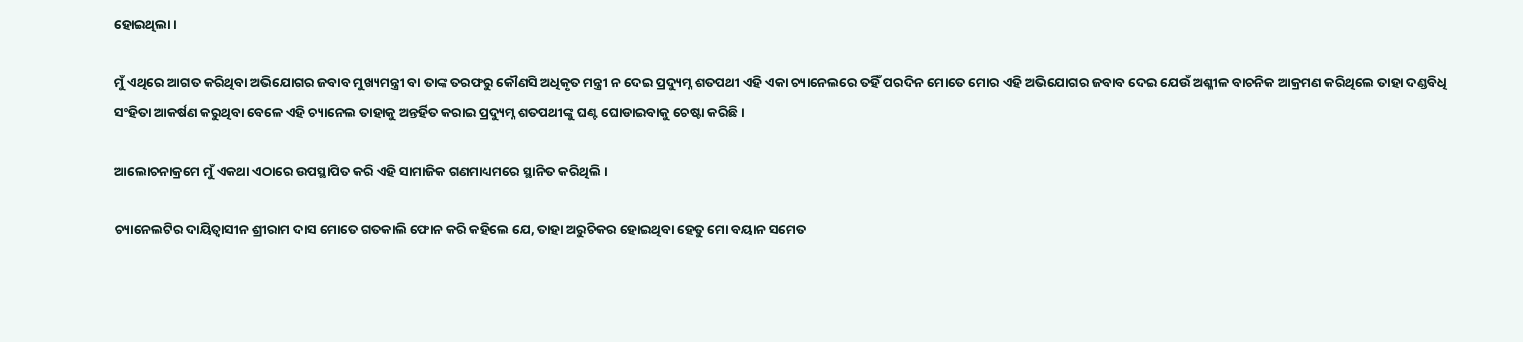ହୋଇଥିଲା ।

ମୁଁ ଏଥିରେ ଆଗତ କରିଥିବା ଅଭିଯୋଗର ଜବାବ ମୁଖ୍ୟମନ୍ତ୍ରୀ ବା ତାଙ୍କ ତରଫରୁ କୌଣସି ଅଧିକୃତ ମନ୍ତ୍ରୀ ନ ଦେଇ ପ୍ରଦ୍ୟୁମ୍ନ ଶତପଥୀ ଏହି ଏକା ଚ୍ୟାନେଲରେ ତହିଁ ପରଦିନ ମୋତେ ମୋର ଏହି ଅଭିଯୋଗର ଜବାବ ଦେଇ ଯେଉଁ ଅଶ୍ଳୀଳ ବାଚନିକ ଆକ୍ରମଣ କରିଥିଲେ ତାହା ଦଣ୍ଡବିଧି ସଂହିତା ଆକର୍ଷଣ କରୁଥିବା ବେଳେ ଏହି ଚ୍ୟାନେଲ ତାହାକୁ ଅନ୍ତର୍ହିତ କରାଇ ପ୍ରଦ୍ୟୁମ୍ନ ଶତପଥୀଙ୍କୁ ଘଣ୍ଟ ଘୋଡାଇବାକୁ ଚେଷ୍ଟା କରିଛି ।

ଆଲୋଚନାକ୍ରମେ ମୁଁ ଏକଥା ଏଠାରେ ଉପସ୍ଥାପିତ କରି ଏହି ସାମାଜିକ ଗଣମାଧ୍ୟମରେ ସ୍ଥାନିତ କରିଥିଲି ।

ଚ୍ୟାନେଲଟିର ଦାୟିତ୍ଵାସୀନ ଶ୍ରୀରାମ ଦାସ ମୋତେ ଗତକାଲି ଫୋନ କରି କହିଲେ ଯେ, ତାହା ଅରୁଚିକର ହୋଇଥିବା ହେତୁ ମୋ ବୟାନ ସମେତ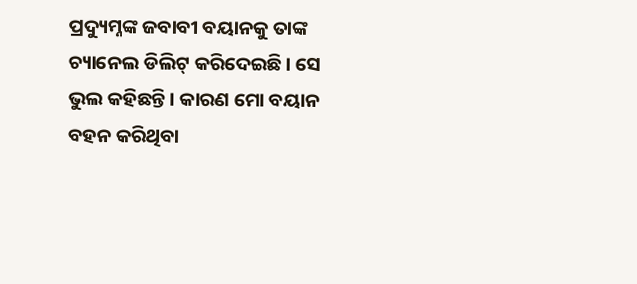ପ୍ରଦ୍ୟୁମ୍ନଙ୍କ ଜବାବୀ ବୟାନକୁ ତାଙ୍କ ଚ୍ୟାନେଲ ଡିଲିଟ୍ କରିଦେଇଛି । ସେ ଭୁଲ କହିଛନ୍ତି । କାରଣ ମୋ ବୟାନ ବହନ କରିଥିବା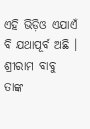ଏହି ଭିଡ଼ିଓ ଏଯାଏଁ ବି ଯଥାପୂର୍ବ ଅଛି । ଶ୍ରୀରାମ ବାବୁ ତାଙ୍କ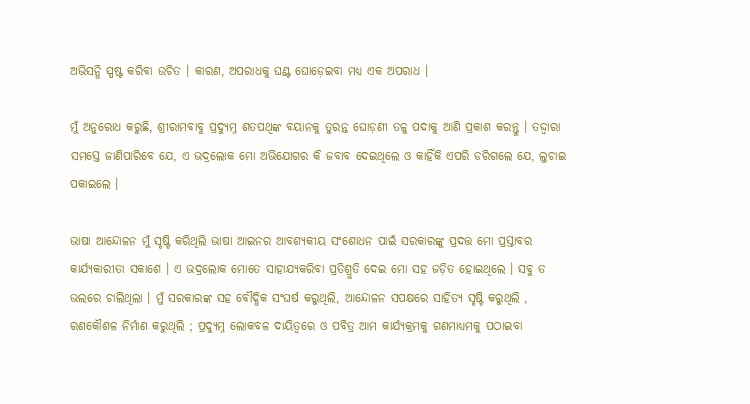ଅଭିସନ୍ଧି ସ୍ପଷ୍ଟ କରିବା ଉଚିତ । କାରଣ, ଅପରାଧକୁ ଘଣ୍ଟ ଘୋଡ଼େଇବା ମଧ୍ୟ ଏକ ଅପରାଧ ।

ମୁଁ ଅନୁରୋଧ କରୁଛି, ଶ୍ରୀରାମବାବୁ ପ୍ରଦ୍ୟୁମ୍ନ ଶତପଥିଙ୍କ ବୟାନକୁ ତୁରନ୍ତ ଘୋଡ଼ଣୀ ତଳୁ ପଦାକୁ ଆଣି ପ୍ରକାଶ କରନ୍ତୁ । ତଦ୍ଦ୍ଵାରା ସମସ୍ତେ ଜାଣିପାରିବେ ଯେ, ଏ ଭଦ୍ରଲୋକ ମୋ ଅଭିଯୋଗର କି ଜବାବ ଦେଇଥିଲେ ଓ କାହିଁକି ଏପରି ଡରିଗଲେ ଯେ, ଲୁଚାଇ ପକାଇଲେ ।

ଭାଷା ଆନ୍ଦୋଳନ ମୁଁ ସୃଷ୍ଟି କରିଥିଲି ଭାଷା ଆଇନର ଆବଶ୍ୟକୀୟ ସଂଶୋଧନ ପାଇଁ ସରକାରଙ୍କୁ ପ୍ରଦତ୍ତ ମୋ ପ୍ରସ୍ତାବର କାର୍ଯ୍ୟକାରୀତା ସକାଶେ । ଏ ଭଦ୍ରଲୋକ ମୋତେ ସାହାଯ୍ୟକରିବା ପ୍ରତିଶ୍ରୁତି ଦେଇ ମୋ ସହ ଜଡ଼ିତ ହୋଇଥିଲେ । ସବୁ ତ ଭଲରେ ଚାଲିଥିଲା । ମୁଁ ସରକାରଙ୍କ ସହ ବୌଦ୍ଧିକ ସଂଘର୍ଷ କରୁଥିଲି, ଆନ୍ଦୋଳନ ସପକ୍ଷରେ ସାହିତ୍ୟ ସୃଷ୍ଟି କରୁଥିଲି , ରଣକୌଶଳ ନିର୍ମାଣ କରୁଥିଲି ; ପ୍ରଦ୍ୟୁମ୍ନ ଲୋକବଳ ଦାୟିତ୍ଵରେ ଓ ପବିତ୍ର ଆମ କାର୍ଯ୍ୟକ୍ରମକୁ ଗଣମାଧ୍ୟମକୁ ପଠାଇବା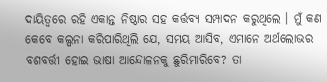ଦାୟିତ୍ବରେ ରହି ଏକାନ୍ତ ନିଷ୍ଠାର ସହ କର୍ତ୍ତବ୍ୟ ସମ୍ପାଦନ କରୁଥିଲେ । ମୁଁ କଣ କେବେ କଲ୍ପନା କରିପାରିଥିଲି ଯେ, ସମୟ ଆସିବ, ଏମାନେ ଅର୍ଥଲୋଭର ବଶବର୍ତ୍ତୀ ହୋଇ ଭାଷା ଆନ୍ଦୋଳନକୁ ଛୁରିମାରିବେ? ତା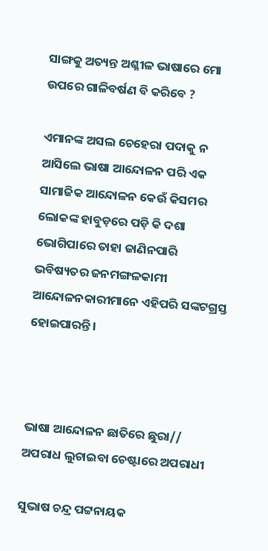ସାଙ୍ଗକୁ ଅତ୍ୟନ୍ତ ଅଶ୍ଳୀଳ ଭାଷାରେ ମୋ ଉପରେ ଗାଳିବର୍ଷଣ ବି କରିବେ ?

ଏମାନଙ୍କ ଅସଲ ଚେହେରା ପଦାକୁ ନ ଆସିଲେ ଭାଷା ଆନ୍ଦୋଳନ ପରି ଏକ ସାମାଜିକ ଆନ୍ଦୋଳନ କେଉଁ କିସମର ଲୋକଙ୍କ ହାବୁଡ଼ରେ ପଡ଼ି କି ଦଶା ଭୋଗିପାରେ ତାହା ଜାଣିନପାରି ଭବିଷ୍ୟତର ଜନମଙ୍ଗଳକାମୀ ଆନ୍ଦୋଳନକାରୀମାନେ ଏହିପରି ସଙ୍କଟଗ୍ରସ୍ତ ହୋଇପାରନ୍ତି ।



ଭାଷା ଆନ୍ଦୋଳନ ଛାତିରେ ଛୁରା// ଅପରାଧ ଲୁଚାଇବା ଚେଷ୍ଟାରେ ଅପରାଧୀ

ସୁଭାଷ ଚନ୍ଦ୍ର ପଟ୍ଟନାୟକ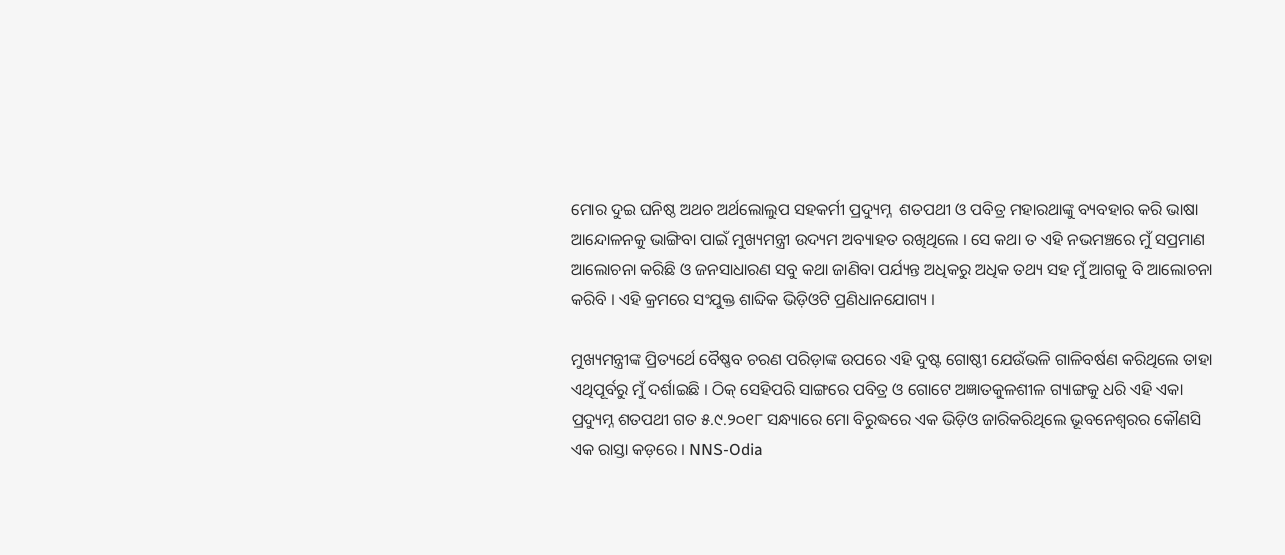ମୋର ଦୁଇ ଘନିଷ୍ଠ ଅଥଚ ଅର୍ଥଲୋଲୁପ ସହକର୍ମୀ ପ୍ରଦ୍ୟୁମ୍ନ  ଶତପଥୀ ଓ ପବିତ୍ର ମହାରଥାଙ୍କୁ ବ୍ୟବହାର କରି ଭାଷା ଆନ୍ଦୋଳନକୁ ଭାଙ୍ଗିବା ପାଇଁ ମୁଖ୍ୟମନ୍ତ୍ରୀ ଉଦ୍ୟମ ଅବ୍ୟାହତ ରଖିଥିଲେ । ସେ କଥା ତ ଏହି ନଭମଞ୍ଚରେ ମୁଁ ସପ୍ରମାଣ ଆଲୋଚନା କରିଛି ଓ ଜନସାଧାରଣ ସବୁ କଥା ଜାଣିବା ପର୍ଯ୍ୟନ୍ତ ଅଧିକରୁ ଅଧିକ ତଥ୍ୟ ସହ ମୁଁ ଆଗକୁ ବି ଆଲୋଚନା କରିବି । ଏହି କ୍ରମରେ ସଂଯୁକ୍ତ ଶାବ୍ଦିକ ଭିଡ଼ିଓଟି ପ୍ରଣିଧାନଯୋଗ୍ୟ ।

ମୁଖ୍ୟମନ୍ତ୍ରୀଙ୍କ ପ୍ରିତ୍ୟର୍ଥେ ବୈଷ୍ଣବ ଚରଣ ପରିଡ଼ାଙ୍କ ଉପରେ ଏହି ଦୁଷ୍ଟ ଗୋଷ୍ଠୀ ଯେଉଁଭଳି ଗାଳିବର୍ଷଣ କରିଥିଲେ ତାହା ଏଥିପୂର୍ବରୁ ମୁଁ ଦର୍ଶାଇଛି । ଠିକ୍ ସେହିପରି ସାଙ୍ଗରେ ପବିତ୍ର ଓ ଗୋଟେ ଅଜ୍ଞାତକୁଳଶୀଳ ଗ୍ୟାଙ୍ଗକୁ ଧରି ଏହି ଏକା ପ୍ରଦ୍ୟୁମ୍ନ ଶତପଥୀ ଗତ ୫.୯.୨୦୧୮ ସନ୍ଧ୍ୟାରେ ମୋ ବିରୁଦ୍ଧରେ ଏକ ଭିଡ଼ିଓ ଜାରିକରିଥିଲେ ଭୂବନେଶ୍ଵରର କୌଣସି ଏକ ରାସ୍ତା କଡ଼ରେ । NNS-Odia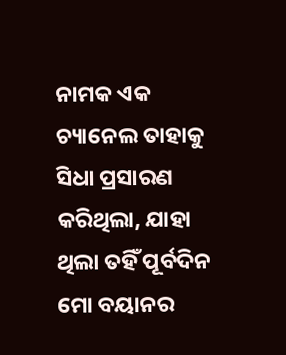ନାମକ ଏକ ଚ୍ୟାନେଲ ତାହାକୁ ସିଧା ପ୍ରସାରଣ କରିଥିଲା, ଯାହା ଥିଲା ତହିଁ ପୂର୍ବଦିନ ମୋ ବୟାନର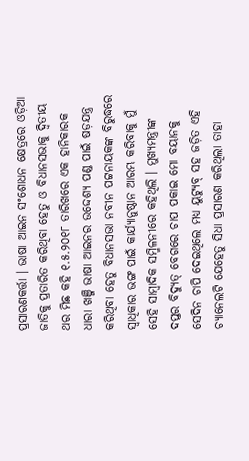ପ୍ରସାରଣକର୍ତ୍ତା । ଭାଷା ଆଇନ ସଂଶୋଧନ କ୍ଷେତ୍ରରେ ଓଡ଼ିଆ ଜାତିକୁ ପ୍ରତାରିତ କରିଥିବା ହେତୁ ଓ ବିଧାନସଭାକୁ ଦ୍ଵିତୀୟ ଥର ମିଛ କହି ୧.୫.୨୦୧୮ ତାରିଖରେ ଏକ ହାନିକାରକ ଧାରା ଖଞ୍ଜି ଭାଷା ଆଇନର ଉଦ୍ଦେଶ୍ୟ ପଣ୍ଡ ପାଇଁ ଷଡ଼ଯନ୍ତ୍ର କରିଥିବା ହେତୁ ବିଧାନସଭା ନବୀନ ପଟ୍ଟନାୟକଙ୍କ ବିରୁଦ୍ଧରେ ସ୍ଵାଧିକାର ଭଙ୍ଗ ପାଇଁ କାର୍ଯ୍ୟାନୁଷ୍ଠାନ ଆରମ୍ଭ କରିବାକୁ ମୁଁ ସେହି ସାମ୍ବାଦିକ ସମ୍ମିଳନୀରେ କହିଥିଲି । ମୁଖ୍ୟମନ୍ତ୍ରୀଙ୍କ ଦପ୍ତର ବିଦ୍ୟୁତ୍ ବେଗରେ ଚାପ ପକାଇ ମୋ ବୟାନକୁ ସେଦିନ ଚାପି ଦେଇଥିଲେ ମଧ୍ୟ ୟୁଟ୍ୟୁବ୍ ସହ ଜଡ଼ିତ ଏହି ଚ୍ୟାନେଲଟି ଯେହେତୁ ସିଧା ପ୍ରସାରଣ କରିଥିଲା ତାହା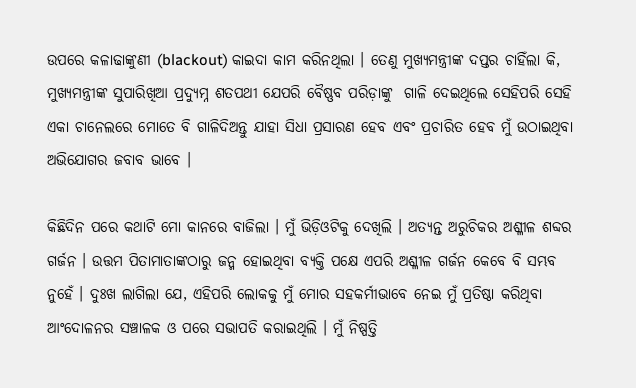ଉପରେ କଳାଢାଙ୍କୁଣୀ (blackout) କାଇଦା କାମ କରିନଥିଲା । ତେଣୁ ମୁଖ୍ୟମନ୍ତ୍ରୀଙ୍କ ଦପ୍ତର ଚାହିଁଲା କି, ମୁଖ୍ୟମନ୍ତ୍ରୀଙ୍କ ସୁପାରିଖିଆ ପ୍ରଦ୍ୟୁମ୍ନ ଶତପଥୀ ଯେପରି ବୈଷ୍ଣବ ପରିଡ଼ାଙ୍କୁ  ଗାଳି ଦେଇଥିଲେ ସେହିପରି ସେହି ଏକା ଚାନେଲରେ ମୋତେ ବି ଗାଳିଦିଅନ୍ତୁ ଯାହା ସିଧା ପ୍ରସାରଣ ହେବ ଏବଂ ପ୍ରଚାରିତ ହେବ ମୁଁ ଉଠାଇଥିବା ଅଭିଯୋଗର ଜବାବ ଭାବେ ।

କିଛିଦିନ ପରେ କଥାଟି ମୋ କାନରେ ବାଜିଲା । ମୁଁ ଭିଡ଼ିଓଟିକୁ ଦେଖିଲି । ଅତ୍ୟନ୍ତ ଅରୁଚିକର ଅଶ୍ଳୀଳ ଶବ୍ଦର ଗର୍ଜନ । ଉତ୍ତମ ପିତାମାତାଙ୍କଠାରୁ ଜନ୍ମ ହୋଇଥିବା ବ୍ୟକ୍ତି ପକ୍ଷେ ଏପରି ଅଶ୍ଳୀଳ ଗର୍ଜନ କେବେ ବି ସମ୍ଭବ ନୁହେଁ । ଦୁଃଖ ଲାଗିଲା ଯେ, ଏହିପରି ଲୋକକୁ ମୁଁ ମୋର ସହକର୍ମୀଭାବେ ନେଇ ମୁଁ ପ୍ରତିଷ୍ଠା କରିଥିବା ଆଂଦୋଳନର ସଞ୍ଚାଳକ ଓ ପରେ ସଭାପତି କରାଇଥିଲି । ମୁଁ ନିଷ୍ପତ୍ତି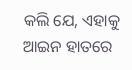କଲି ଯେ, ଏହାକୁ ଆଇନ ହାତରେ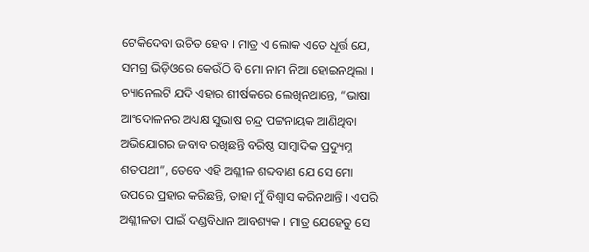ଟେକିଦେବା ଉଚିତ ହେବ । ମାତ୍ର ଏ ଲୋକ ଏତେ ଧୂର୍ତ୍ତ ଯେ, ସମଗ୍ର ଭିଡ଼ିଓରେ କେଉଁଠି ବି ମୋ ନାମ ନିଆ ହୋଇନଥିଲା । ଚ୍ୟାନେଲଟି ଯଦି ଏହାର ଶୀର୍ଷକରେ ଲେଖିନଥାନ୍ତେ, “ଭାଷା ଆଂଦୋଳନର ଅଧ୍ୟକ୍ଷ ସୁଭାଷ ଚନ୍ଦ୍ର ପଟ୍ଟନାୟକ ଆଣିଥିବା ଅଭିଯୋଗର ଜବାବ ରଖିଛନ୍ତି ବରିଷ୍ଠ ସାମ୍ବାଦିକ ପ୍ରଦ୍ୟୁମ୍ନ ଶତପଥୀ”, ତେବେ ଏହି ଅଶ୍ଳୀଳ ଶବ୍ଦବାଣ ଯେ ସେ ମୋ ଉପରେ ପ୍ରହାର କରିଛନ୍ତି, ତାହା ମୁଁ ବିଶ୍ଵାସ କରିନଥାନ୍ତି । ଏପରି ଅଶ୍ଳୀଳତା ପାଇଁ ଦଣ୍ଡବିଧାନ ଆବଶ୍ୟକ । ମାତ୍ର ଯେହେତୁ ସେ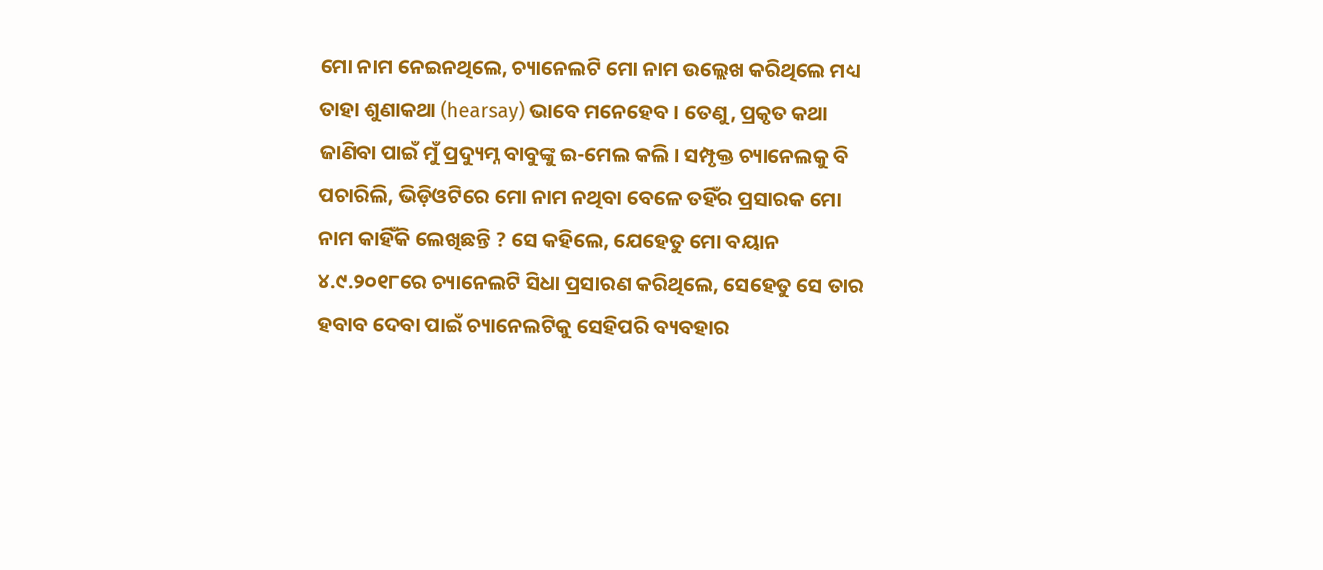ମୋ ନାମ ନେଇନଥିଲେ, ଚ୍ୟାନେଲଟି ମୋ ନାମ ଉଲ୍ଲେଖ କରିଥିଲେ ମଧ୍ୟ ତାହା ଶୁଣାକଥା (hearsay) ଭାବେ ମନେହେବ । ତେଣୁ, ପ୍ରକୃତ କଥା ଜାଣିବା ପାଇଁ ମୁଁ ପ୍ରଦ୍ୟୁମ୍ନ ବାବୁଙ୍କୁ ଇ-ମେଲ କଲି । ସମ୍ପୃକ୍ତ ଚ୍ୟାନେଲକୁ ବି ପଚାରିଲି, ଭିଡ଼ିଓଟିରେ ମୋ ନାମ ନଥିବା ବେଳେ ତହିଁର ପ୍ରସାରକ ମୋ ନାମ କାହିଁକି ଲେଖିଛନ୍ତି ? ସେ କହିଲେ, ଯେହେତୁ ମୋ ବୟାନ ୪.୯.୨୦୧୮ରେ ଚ୍ୟାନେଲଟି ସିଧା ପ୍ରସାରଣ କରିଥିଲେ, ସେହେତୁ ସେ ତାର ହବାବ ଦେବା ପାଇଁ ଚ୍ୟାନେଲଟିକୁ ସେହିପରି ବ୍ୟବହାର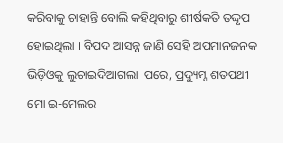କରିବାକୁ ଚାହାନ୍ତି ବୋଲି କହିଥିବାରୁ ଶୀର୍ଷକତି ତଦ୍ଦୃପ ହୋଇଥିଲା । ବିପଦ ଆସନ୍ନ ଜାଣି ସେହି ଅପମାନଜନକ ଭିଡ଼ିଓକୁ ଲୁଚାଇଦିଆଗଲା  ପରେ, ପ୍ରଦ୍ୟୁମ୍ନ ଶତପଥୀ ମୋ ଇ-ମେଲର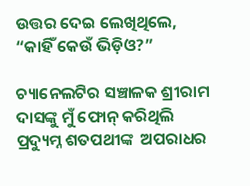ଉତ୍ତର ଦେଇ ଲେଖିଥିଲେ, “କାହିଁ କେଉଁ ଭିଡ଼ିଓ?”

ଚ୍ୟାନେଲଟିର ସଞ୍ଚାଳକ ଶ୍ରୀରାମ ଦାସଙ୍କୁ ମୁଁ ଫୋନ୍ କରିଥିଲି ପ୍ରଦ୍ୟୁମ୍ନ ଶତପଥୀଙ୍କ  ଅପରାଧର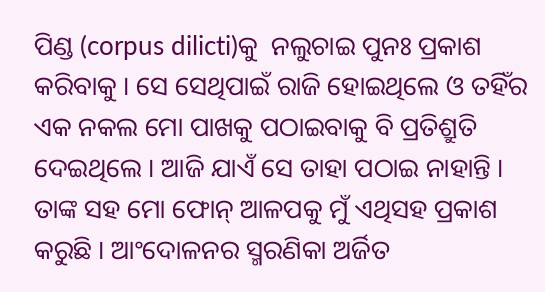ପିଣ୍ଡ (corpus dilicti)କୁ  ନଲୁଚାଇ ପୁନଃ ପ୍ରକାଶ କରିବାକୁ । ସେ ସେଥିପାଇଁ ରାଜି ହୋଇଥିଲେ ଓ ତହିଁର ଏକ ନକଲ ମୋ ପାଖକୁ ପଠାଇବାକୁ ବି ପ୍ରତିଶ୍ରୁତି ଦେଇଥିଲେ । ଆଜି ଯାଏଁ ସେ ତାହା ପଠାଇ ନାହାନ୍ତି । ତାଙ୍କ ସହ ମୋ ଫୋନ୍ ଆଳପକୁ ମୁଁ ଏଥିସହ ପ୍ରକାଶ କରୁଛି । ଆଂଦୋଳନର ସ୍ମରଣିକା ଅର୍ଜିତ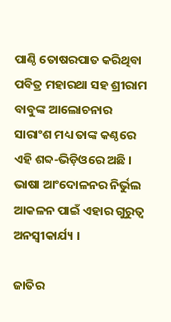ପାଣ୍ଠି ତୋଷରପାତ କରିଥିବା ପବିତ୍ର ମହାରଥା ସହ ଶ୍ରୀରାମ ବାବୁଙ୍କ ଆଲୋଚନାର ସାରାଂଶ ମଧ୍ୟ ତାଙ୍କ କଣ୍ଠରେ ଏହି ଶବ୍ଦ-ଭିଡ଼ିଓରେ ଅଛି । ଭାଷା ଆଂଦୋଳନର ନିର୍ଭୁଲ ଆକଳନ ପାଇଁ ଏହାର ଗୁରୁତ୍ଵ ଅନସ୍ଵୀକାର୍ଯ୍ୟ ।

ଜାତିର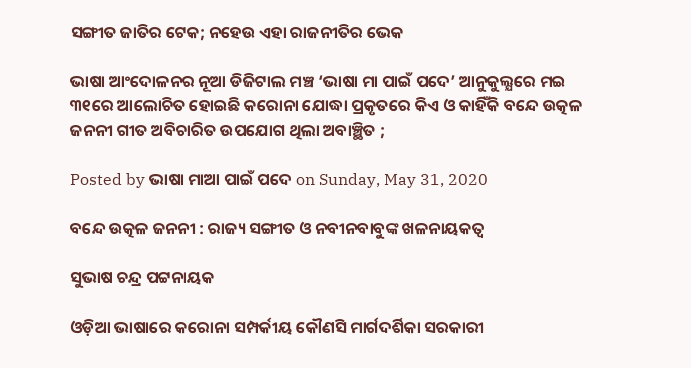ସଙ୍ଗୀତ ଜାତିର ଟେକ; ନହେଉ ଏହା ରାଜନୀତିର ଭେକ

ଭାଷା ଆଂଦୋଳନର ନୂଆ ଡିଜିଟାଲ ମଞ୍ଚ ‘ଭାଷା ମା ପାଇଁ ପଦେ’ ଆନୁକୁଲ୍ଯରେ ମଇ ୩୧ରେ ଆଲୋଚିତ ହୋଇଛି କରୋନା ଯୋଦ୍ଧା ପ୍ରକୃତରେ କିଏ ଓ କାହିଁକି ବନ୍ଦେ ଉତ୍କଳ ଜନନୀ ଗୀତ ଅବିଚାରିତ ଉପଯୋଗ ଥିଲା ଅବାଞ୍ଛିତ ;

Posted by ଭାଷା ମାଆ ପାଇଁ ପଦେ on Sunday, May 31, 2020

ବନ୍ଦେ ଉତ୍କଳ ଜନନୀ : ରାଜ୍ୟ ସଙ୍ଗୀତ ଓ ନବୀନବାବୁଙ୍କ ଖଳନାୟକତ୍ଵ

ସୁଭାଷ ଚନ୍ଦ୍ର ପଟ୍ଟନାୟକ

ଓଡ଼ିଆ ଭାଷାରେ କରୋନା ସମ୍ପର୍କୀୟ କୌଣସି ମାର୍ଗଦର୍ଶିକା ସରକାରୀ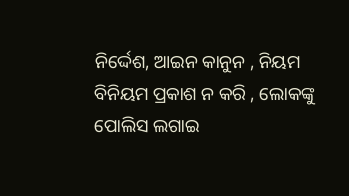ନିର୍ଦ୍ଦେଶ, ଆଇନ କାନୁନ , ନିୟମ ବିନିୟମ ପ୍ରକାଶ ନ କରି , ଲୋକଙ୍କୁ ପୋଲିସ ଲଗାଇ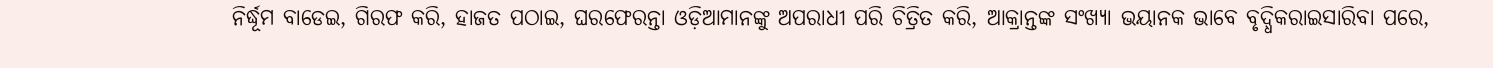ନିର୍ଦ୍ଧୂମ ବାଡେଇ, ଗିରଫ କରି, ହାଜତ ପଠାଇ, ଘରଫେରନ୍ତା ଓଡ଼ିଆମାନଙ୍କୁ ଅପରାଧୀ ପରି ଚିତ୍ରିତ କରି, ଆକ୍ରାନ୍ତଙ୍କ ସଂଖ୍ୟା ଭୟାନକ ଭାବେ ବୃଦ୍ଧିକରାଇସାରିବା ପରେ,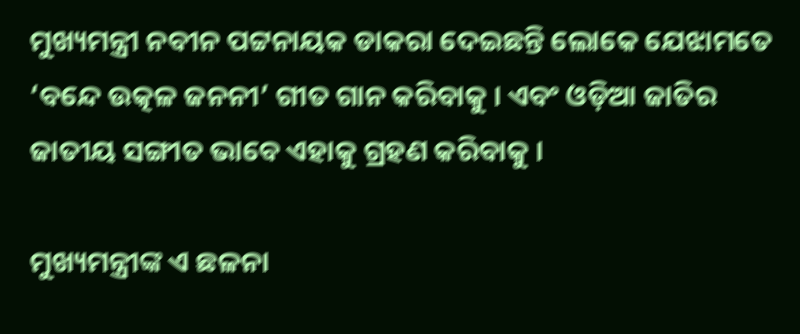ମୁଖ୍ୟମନ୍ତ୍ରୀ ନବୀନ ପଟ୍ଟନାୟକ ଡାକରା ଦେଇଛନ୍ତି ଲୋକେ ଯେଝାମତେ ‘ବନ୍ଦେ ଉତ୍କଳ ଜନନୀ’ ଗୀତ ଗାନ କରିବାକୁ । ଏବଂ ଓଡ଼ିଆ ଜାତିର ଜାତୀୟ ସଙ୍ଗୀତ ଭାବେ ଏହାକୁ ଗ୍ରହଣ କରିବାକୁ ।

ମୁଖ୍ୟମନ୍ତ୍ରୀଙ୍କ ଏ ଛଳନା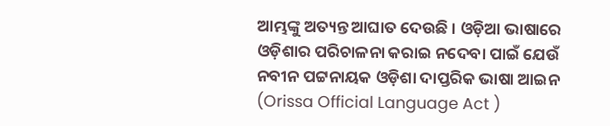ଆମ୍ଭଙ୍କୁ ଅତ୍ୟନ୍ତ ଆଘାତ ଦେଉଛି । ଓଡ଼ିଆ ଭାଷାରେ ଓଡ଼ିଶାର ପରିଚାଳନା କରାଇ ନଦେବା ପାଇଁ ଯେଉଁ ନବୀନ ପଟ୍ଟନାୟକ ଓଡ଼ିଶା ଦାପ୍ତରିକ ଭାଷା ଆଇନ (Orissa Official Language Act )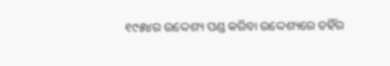୧୯୫୪ର ଉଦ୍ଦେଶ୍ୟ ପଣ୍ଡ କରିବା ଉଦ୍ଦେଶ୍ୟରେ ତହିଁର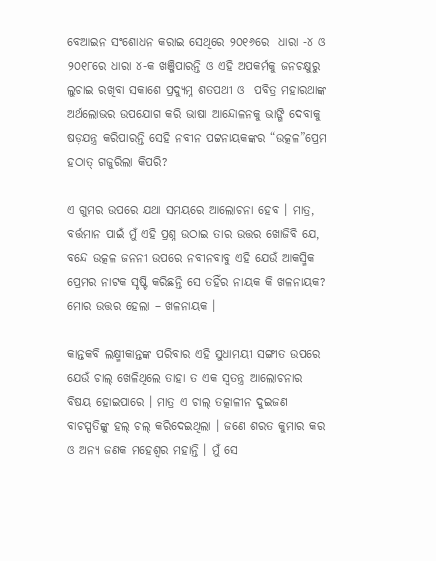ବେଆଇନ ସଂଶୋଧନ କରାଇ ସେଥିରେ ୨୦୧୬ରେ  ଧାରା -୪ ଓ ୨୦୧୮ରେ ଧାରା ୪-କ ଖଞ୍ଜିପାରନ୍ତି ଓ ଏହି ଅପକର୍ମକୁ ଜନଚକ୍ଷୁରୁ ଲୁଚାଇ ରଖିବା ସକାଶେ ପ୍ରଦ୍ୟୁମ୍ନ ଶତପଥୀ ଓ  ପବିତ୍ର ମହାରଥାଙ୍କ ଅର୍ଥଲୋଭର ଉପଯୋଗ କରି ଭାଷା ଆନ୍ଦୋଳନକୁ ଭାଙ୍ଗି ଦେବାକୁ ଷଡ଼ଯନ୍ତ୍ର କରିପାରନ୍ତି ସେହି ନବୀନ ପଟ୍ଟନାୟକଙ୍କର “ଉତ୍କଳ”ପ୍ରେମ ହଠାତ୍ ଗଜୁରିଲା କିପରି?

ଏ ଗୁମର ଉପରେ ଯଥା ସମୟରେ ଆଲୋଚନା ହେବ । ମାତ୍ର, ବର୍ତ୍ତମାନ ପାଇଁ ମୁଁ ଏହି ପ୍ରଶ୍ନ ଉଠାଇ ତାର ଉତ୍ତର ଖୋଜିବି ଯେ, ବନ୍ଦେ ଉତ୍କଳ ଜନନୀ ଉପରେ ନବୀନବାବୁ ଏହି ଯେଉଁ ଆକସ୍ମିକ ପ୍ରେମର ନାଟକ ସୃଷ୍ଟି କରିଛନ୍ତି ସେ ତହିଁର ନାୟକ କି ଖଳନାୟକ? ମୋର ଉତ୍ତର ହେଲା – ଖଳନାୟକ ।

କାନ୍ତକବି ଲକ୍ଷ୍ମୀକାନ୍ତଙ୍କ ପରିବାର ଏହି ସୁଧାମୟୀ ସଙ୍ଗୀତ ଉପରେ ଯେଉଁ ଚାଲ୍ ଖେଳିଥିଲେ ତାହା ତ ଏକ ସ୍ଵତନ୍ତ୍ର ଆଲୋଚନାର ବିଷୟ ହୋଇପାରେ । ମାତ୍ର ଏ ଚାଲ୍ ତତ୍କାଳୀନ ଦୁଇଜଣ ବାଚସ୍ପତିଙ୍କୁ ହଲ୍ ଚଲ୍ କରିଦେଇଥିଲା । ଜଣେ ଶରତ କୁମାର କର ଓ ଅନ୍ୟ ଜଣକ ମହେଶ୍ଵର ମହାନ୍ତି । ମୁଁ ସେ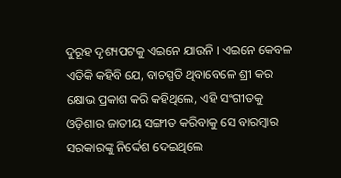ଦୁରୂହ ଦୃଶ୍ୟପଟକୁ ଏଇନେ ଯାଉନି । ଏଇନେ କେବଳ ଏତିକି କହିବି ଯେ, ବାଚସ୍ପତି ଥିବାବେଳେ ଶ୍ରୀ କର କ୍ଷୋଭ ପ୍ରକାଶ କରି କହିଥିଲେ, ଏହି ସଂଗୀତକୁ  ଓଡ଼ିଶାର ଜାତୀୟ ସଙ୍ଗୀତ କରିବାକୁ ସେ ବାରମ୍ବାର ସରକାରଙ୍କୁ ନିର୍ଦ୍ଦେଶ ଦେଇଥିଲେ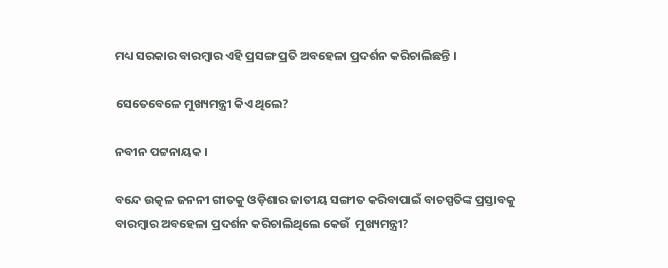ମଧ୍ୟ ସରକାର ବାରମ୍ବାର ଏହି ପ୍ରସଙ୍ଗ ପ୍ରତି ଅବହେଳା ପ୍ରଦର୍ଶନ କରିଚାଲିଛନ୍ତି ।

ସେତେବେଳେ ମୁଖ୍ୟମନ୍ତ୍ରୀ କିଏ ଥିଲେ?

ନବୀନ ପଟ୍ଟନାୟକ ।

ବନ୍ଦେ ଉତ୍କଳ ଜନନୀ ଗୀତକୁ ଓଡ଼ିଶାର ଜାତୀୟ ସଙ୍ଗୀତ କରିବାପାଇଁ ବାଚସ୍ପତିଙ୍କ ପ୍ରସ୍ତାବକୁ ବାରମ୍ବାର ଅବହେଳା ପ୍ରଦର୍ଶନ କରିଚାଲିଥିଲେ କେଉଁ  ମୁଖ୍ୟମନ୍ତ୍ରୀ?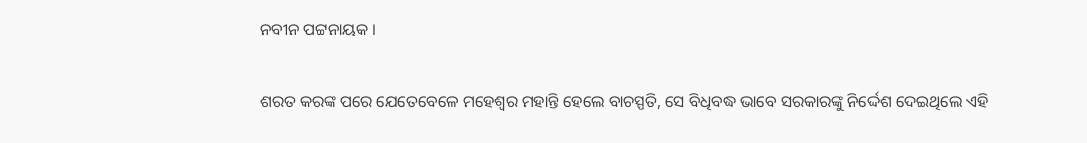ନବୀନ ପଟ୍ଟନାୟକ ।

ଶରତ କରଙ୍କ ପରେ ଯେତେବେଳେ ମହେଶ୍ଵର ମହାନ୍ତି ହେଲେ ବାଚସ୍ପତି, ସେ ବିଧିବଦ୍ଧ ଭାବେ ସରକାରଙ୍କୁ ନିର୍ଦ୍ଦେଶ ଦେଇଥିଲେ ଏହି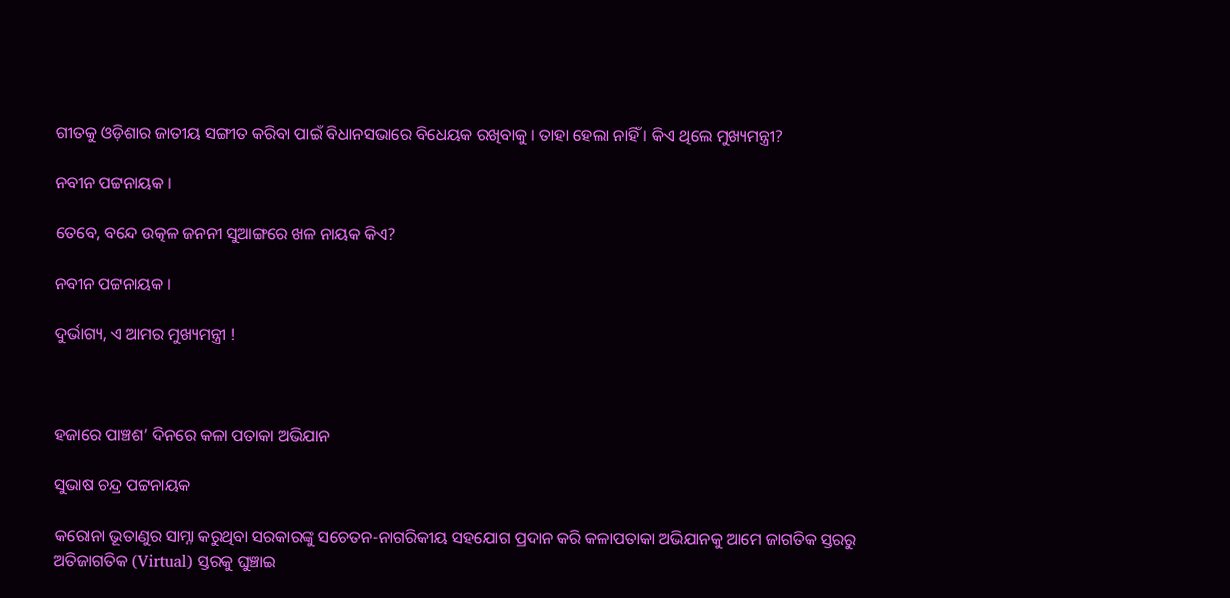ଗୀତକୁ ଓଡ଼ିଶାର ଜାତୀୟ ସଙ୍ଗୀତ କରିବା ପାଇଁ ବିଧାନସଭାରେ ବିଧେୟକ ରଖିବାକୁ । ତାହା ହେଲା ନାହିଁ । କିଏ ଥିଲେ ମୁଖ୍ୟମନ୍ତ୍ରୀ?

ନବୀନ ପଟ୍ଟନାୟକ ।

ତେବେ, ବନ୍ଦେ ଉତ୍କଳ ଜନନୀ ସୁଆଙ୍ଗରେ ଖଳ ନାୟକ କିଏ?

ନବୀନ ପଟ୍ଟନାୟକ ।

ଦୁର୍ଭାଗ୍ୟ, ଏ ଆମର ମୁଖ୍ୟମନ୍ତ୍ରୀ !



ହଜାରେ ପାଞ୍ଚଶ’ ଦିନରେ କଳା ପତାକା ଅଭିଯାନ

ସୁଭାଷ ଚନ୍ଦ୍ର ପଟ୍ଟନାୟକ

କରୋନା ଭୂତାଣୁର ସାମ୍ନା କରୁଥିବା ସରକାରଙ୍କୁ ସଚେତନ-ନାଗରିକୀୟ ସହଯୋଗ ପ୍ରଦାନ କରି କଳାପତାକା ଅଭିଯାନକୁ ଆମେ ଜାଗତିକ ସ୍ତରରୁ ଅତିଜାଗତିକ (Virtual) ସ୍ତରକୁ ଘୁଞ୍ଚାଇ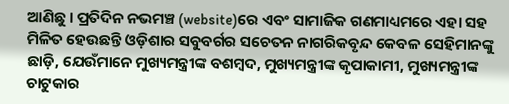ଆଣିଛୁ । ପ୍ରତିଦିନ ନଭମଞ୍ଚ (website)ରେ ଏବଂ ସାମାଜିକ ଗଣମାଧ୍ୟମରେ ଏହା ସହ ମିଳିତ ହେଉଛନ୍ତି ଓଡ଼ିଶାର ସବୁବର୍ଗର ସଚେତନ ନାଗରିକବୃନ୍ଦ କେବଳ ସେହିମାନଙ୍କୁ ଛାଡ଼ି, ଯେଉଁମାନେ ମୁଖ୍ୟମନ୍ତ୍ରୀଙ୍କ ବଶମ୍ବଦ, ମୁଖ୍ୟମନ୍ତ୍ରୀଙ୍କ କୃପାକାମୀ, ମୁଖ୍ୟମନ୍ତ୍ରୀଙ୍କ ଚାଟୁକାର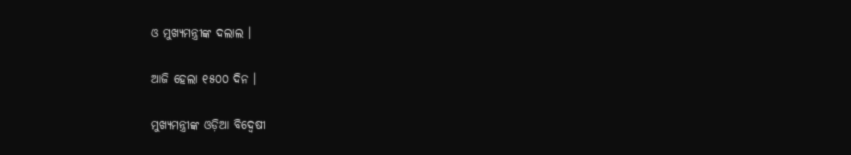ଓ ମୁଖ୍ୟମନ୍ତ୍ରୀଙ୍କ ଦଲାଲ ।

ଆଜି ହେଲା ୧୫୦୦ ଦିନ ।

ମୁଖ୍ୟମନ୍ତ୍ରୀଙ୍କ ଓଡ଼ିଆ ବିଦ୍ଵେଷୀ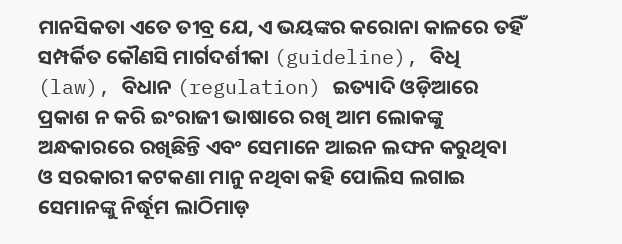ମାନସିକତା ଏତେ ତୀବ୍ର ଯେ, ଏ ଭୟଙ୍କର କରୋନା କାଳରେ ତହିଁ ସମ୍ପର୍କିତ କୌଣସି ମାର୍ଗଦର୍ଶୀକା (guideline), ବିଧି (law), ବିଧାନ (regulation) ଇତ୍ୟାଦି ଓଡ଼ିଆରେ ପ୍ରକାଶ ନ କରି ଇଂରାଜୀ ଭାଷାରେ ରଖି ଆମ ଲୋକଙ୍କୁ ଅନ୍ଧକାରରେ ରଖିଛିନ୍ତି ଏବଂ ସେମାନେ ଆଇନ ଲଙ୍ଘନ କରୁଥିବା ଓ ସରକାରୀ କଟକଣା ମାନୁ ନଥିବା କହି ପୋଲିସ ଲଗାଇ ସେମାନଙ୍କୁ ନିର୍ଦ୍ଧୂମ ଲାଠିମାଡ଼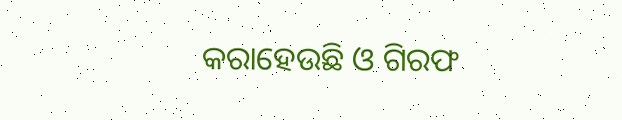କରାହେଉଛି ଓ ଗିରଫ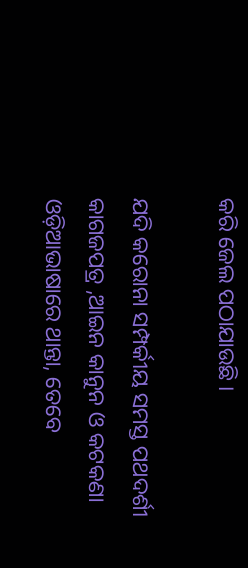କରି ଜେଲ ପଠାଯାଉଛି ।

ଯଦି କରୋନା ସମ୍ପର୍କୀୟ ସମସ୍ତ ପଥଦର୍ଶୀ କାଗଜପତ୍ର ,ଆଇନ କାନୁନ ଓ କଟକଣା ଓଡ଼ିଆଭାଷାରେ ଥାନ୍ତା, ତେବେ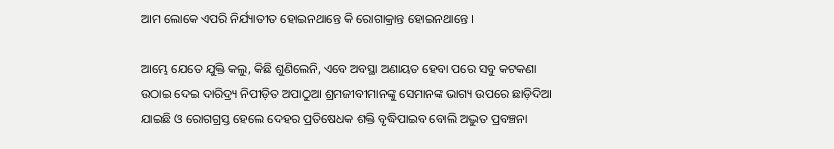ଆମ ଲୋକେ ଏପରି ନିର୍ଯ୍ୟାତୀତ ହୋଇନଥାନ୍ତେ କି ରୋଗାକ୍ରାନ୍ତ ହୋଇନଥାନ୍ତେ ।

ଆମ୍ଭେ ଯେତେ ଯୁକ୍ତି କଲୁ, କିଛି ଶୁଣିଲେନି, ଏବେ ଅବସ୍ଥା ଅଣାୟତ ହେବା ପରେ ସବୁ କଟକଣା ଉଠାଇ ଦେଇ ଦାରିଦ୍ର୍ୟ ନିପୀଡ଼ିତ ଅପାଠୁଆ ଶ୍ରମଜୀବୀମାନଙ୍କୁ ସେମାନଙ୍କ ଭାଗ୍ୟ ଉପରେ ଛାଡ଼ିଦିଆ ଯାଇଛି ଓ ରୋଗଗ୍ରସ୍ତ ହେଲେ ଦେହର ପ୍ରତିଷେଧକ ଶକ୍ତି ବୃଦ୍ଧିପାଇବ ବୋଲି ଅଦ୍ଭୁତ ପ୍ରବଞ୍ଚନା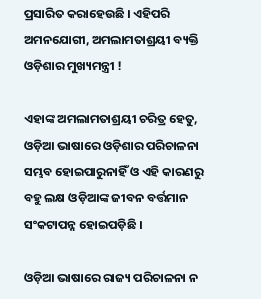ପ୍ରସାରିତ କରାହେଉଛି । ଏହିପରି ଅମନଯୋଗୀ, ଅମଲାମତାଶ୍ରୟୀ ବ୍ୟକ୍ତି ଓଡ଼ିଶାର ମୁଖ୍ୟମନ୍ତ୍ରୀ !

ଏହାଙ୍କ ଅମଲାମତାଶ୍ରୟୀ ଚରିତ୍ର ହେତୁ, ଓଡ଼ିଆ ଭାଷାରେ ଓଡ଼ିଶାର ପରିଚାଳନା ସମ୍ଭବ ହୋଇପାରୁନାହିଁ ଓ ଏହି କାରଣରୁ ବହୁ ଲକ୍ଷ ଓଡ଼ିଆଙ୍କ ଜୀବନ ବର୍ତ୍ତମାନ ସଂକଟାପନ୍ନ ହୋଇପଡ଼ିଛି ।

ଓଡ଼ିଆ ଭାଷାରେ ରାଜ୍ୟ ପରିଚାଳନା ନ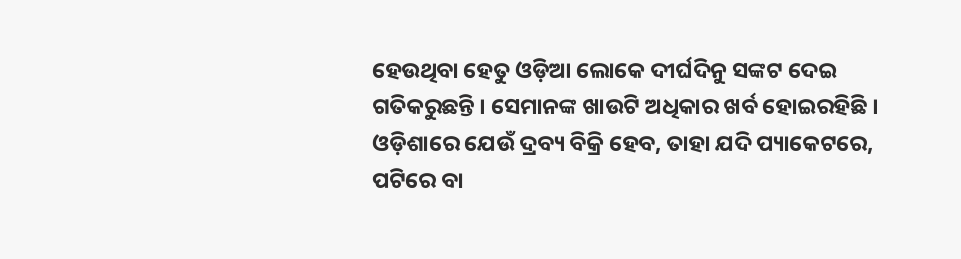ହେଉଥିବା ହେତୁ ଓଡ଼ିଆ ଲୋକେ ଦୀର୍ଘଦିନୁ ସଙ୍କଟ ଦେଇ ଗତିକରୁଛନ୍ତି । ସେମାନଙ୍କ ଖାଉଟି ଅଧିକାର ଖର୍ବ ହୋଇରହିଛି । ଓଡ଼ିଶାରେ ଯେଉଁ ଦ୍ରବ୍ୟ ବିକ୍ରି ହେବ, ତାହା ଯଦି ପ୍ୟାକେଟରେ, ପଟିରେ ବା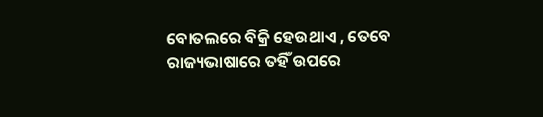ବୋତଲରେ ବିକ୍ରି ହେଉଥାଏ , ତେବେ ରାଜ୍ୟଭାଷାରେ ତହିଁ ଉପରେ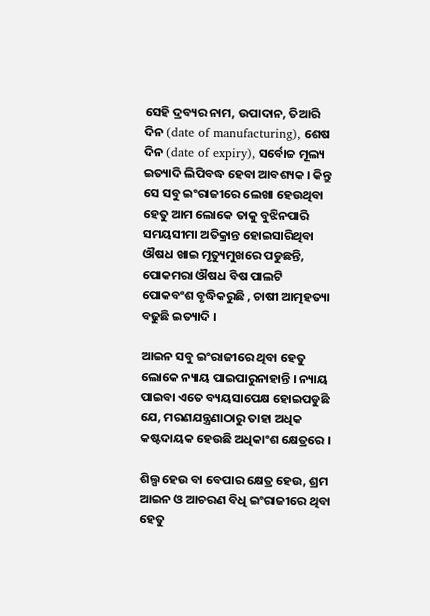ସେହି ଦ୍ରବ୍ୟର ନାମ, ଉପାଦାନ, ତିଆରି ଦିନ (date of manufacturing), ଶେଷ ଦିନ (date of expiry), ସର୍ବୋଚ୍ଚ ମୂଲ୍ୟ ଇତ୍ୟାଦି ଲିପିବଦ୍ଧ ହେବା ଆବଶ୍ୟକ । କିନ୍ତୁ ସେ ସବୁ ଇଂରାଜୀରେ ଲେଖା ହେଉଥିବା ହେତୁ ଆମ ଲୋକେ ତାକୁ ବୁଝିନପାରି ସମୟସୀମା ଅତିକ୍ରାନ୍ତ ହୋଇସାରିଥିବା ଔଷଧ ଖାଇ ମୃତ୍ୟୁମୁଖରେ ପଡୁଛନ୍ତି, ପୋକମରା ଔଷଧ ବିଷ ପାଲଟି ପୋକବଂଶ ବୃଦ୍ଧିକରୁଛି , ଚାଷୀ ଆତ୍ମହତ୍ୟା ବଢୁଛି ଇତ୍ୟାଦି ।

ଆଇନ ସବୁ ଇଂରାଜୀରେ ଥିବା ହେତୁ ଲୋକେ ନ୍ୟାୟ ପାଇପାରୁନାହାନ୍ତି । ନ୍ୟାୟ ପାଇବା ଏତେ ବ୍ୟୟସାପେକ୍ଷ ହୋଇପଡୁଛି ଯେ, ମରଣଯନ୍ତ୍ରଣାଠାରୁ ତାହା ଅଧିକ କଷ୍ଟଦାୟକ ହେଉଛି ଅଧିକାଂଶ କ୍ଷେତ୍ରରେ ।

ଶିଲ୍ପ ହେଉ ବା ବେପାର କ୍ଷେତ୍ର ହେଉ, ଶ୍ରମ ଆଇନ ଓ ଆଚରଣ ବିଧି ଇଂରାଜୀରେ ଥିବା ହେତୁ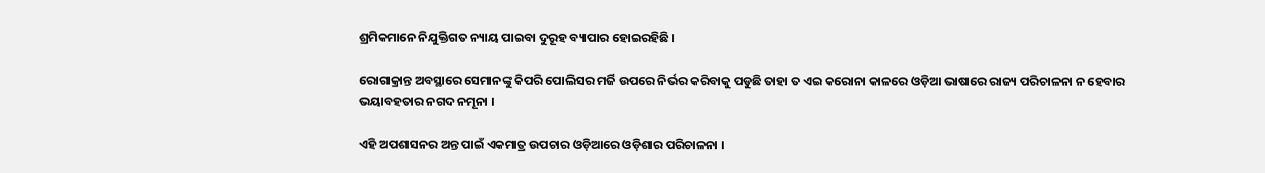ଶ୍ରମିକମାନେ ନିଯୁକ୍ତିଗତ ନ୍ୟାୟ ପାଇବା ଦୁରୂହ ବ୍ୟାପାର ହୋଇରହିଛି ।

ରୋଗାକ୍ରାନ୍ତ ଅବସ୍ଥାରେ ସେମାନଙ୍କୁ କିପରି ପୋଲିସର ମର୍ଜି ଉପରେ ନିର୍ଭର କରିବାକୁ ପଡୁଛି ତାହା ତ ଏଇ କରୋନା କାଳରେ ଓଡ଼ିଆ ଭାଷାରେ ରାଜ୍ୟ ପରିଚାଳନା ନ ହେବାର ଭୟାବହତାର ନଗଦ ନମୂନା ।

ଏହି ଅପଶାସନର ଅନ୍ତ ପାଇଁ ଏକମାତ୍ର ଉପଚାର ଓଡ଼ିଆରେ ଓଡ଼ିଶାର ପରିଚାଳନା ।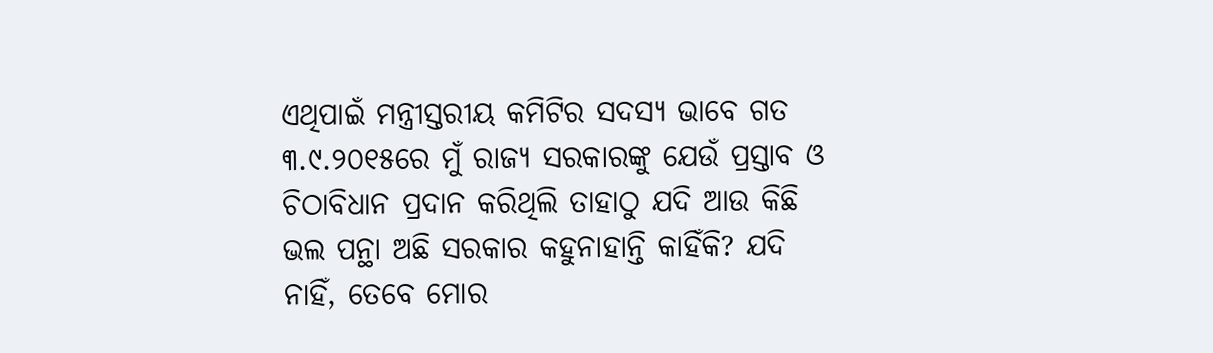ଏଥିପାଇଁ ମନ୍ତ୍ରୀସ୍ତରୀୟ କମିଟିର ସଦସ୍ୟ ଭାବେ ଗତ ୩.୯.୨୦୧୫ରେ ମୁଁ ରାଜ୍ୟ ସରକାରଙ୍କୁ ଯେଉଁ ପ୍ରସ୍ତାବ ଓ ଚିଠାବିଧାନ ପ୍ରଦାନ କରିଥିଲି ତାହାଠୁ ଯଦି ଆଉ କିଛି ଭଲ ପନ୍ଥା ଅଛି ସରକାର କହୁନାହାନ୍ତି କାହିଁକି? ଯଦି ନାହିଁ, ତେବେ ମୋର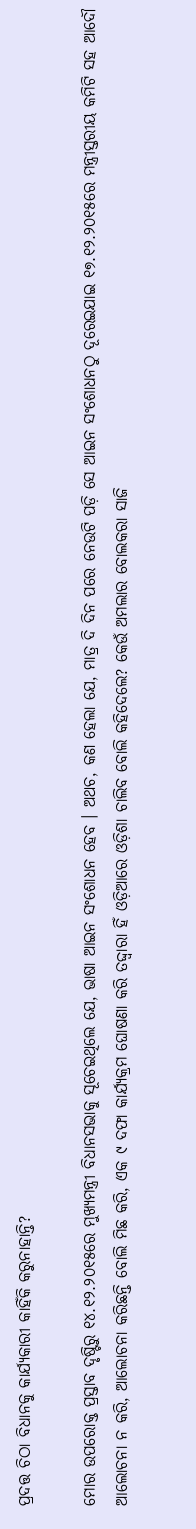ପ୍ରଦତ୍ତ ଚିଠା ବିଧାନକୁ କାର୍ଯ୍ୟକାରୀ କାହିଁକି କରୁନାହାନ୍ତି?

ମୋର ଉପରୋକ୍ତ ପ୍ରସ୍ତାବ ଦୃଷ୍ଟିରୁ ୧୪.୧୨.୨୦୧୫ରେ ମୁଖ୍ୟମନ୍ତ୍ରୀ ବିଧାନସଭାକୁ ସୂଚେଇଥିଲେ ଯେ, ଭାଷା ଆଇନ ସଂଶୋଧନ ହେବ । ଅଥଚ, କଣ ହେଲା ଯେ, ମାତ୍ର ଦି ଦିନ ପରେ ନେଉଟି ପଡ଼ି ସେ ଆଇନ ସଂଶୋଧନଠୁ ଦୂରେଇଯାଇ ୧୭.୧୨.୨୦୧୫ରେ ମନ୍ତ୍ରୀସ୍ତରୀୟ କମିଟି ସହ ଆଦୌ ଆଲୋଚନା ନ କରି, ଆଲୋଚନା କରିଛନ୍ତି ବୋଲି ମିଛ କରି, ଏକ ୯ ଦଫା କାର୍ଯ୍ୟକ୍ରମ ଘୋଷଣା କରି ତଦ୍ଦ୍ଵାରା ହିଁ ଓଡ଼ିଆରେ ଓଡ଼ିଶା ଚାଲିବ ବୋଲି କହିଦେଲେ? କେଉଁ ଅମଲାର ବୋଲକରା ସାଜି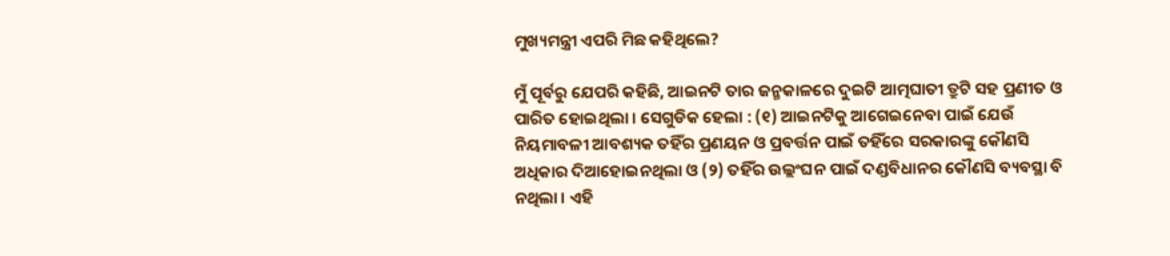ମୁଖ୍ୟମନ୍ତ୍ରୀ ଏପରି ମିଛ କହିଥିଲେ?

ମୁଁ ପୂର୍ବରୁ ଯେପରି କହିଛି, ଆଇନଟି ତାର ଜନ୍ମକାଳରେ ଦୁଇଟି ଆତ୍ମଘାତୀ ତ୍ରୁଟି ସହ ପ୍ରଣୀତ ଓ ପାରିତ ହୋଇଥିଲା । ସେଗୁଡିକ ହେଲା : (୧) ଆଇନଟିକୁ ଆଗେଇନେବା ପାଇଁ ଯେଉଁ ନିୟମାବଳୀ ଆବଶ୍ୟକ ତହିଁର ପ୍ରଣୟନ ଓ ପ୍ରବର୍ତ୍ତନ ପାଇଁ ତହିଁରେ ସରକାରଙ୍କୁ କୌଣସି ଅଧିକାର ଦିଆହୋଇନଥିଲା ଓ (୨) ତହିଁର ଉଲ୍ଲଂଘନ ପାଇଁ ଦଣ୍ଡବିଧାନର କୌଣସି ବ୍ୟବସ୍ଥା ବି ନଥିଲା । ଏହି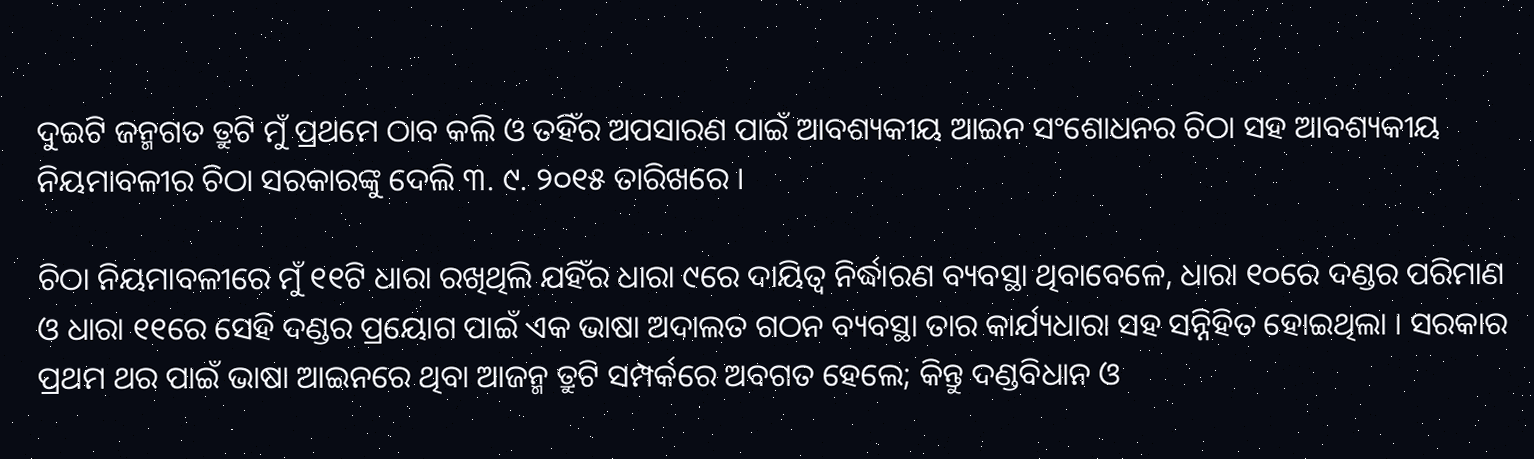ଦୁଇଟି ଜନ୍ମଗତ ତ୍ରୁଟି ମୁଁ ପ୍ରଥମେ ଠାବ କଲି ଓ ତହିଁର ଅପସାରଣ ପାଇଁ ଆବଶ୍ୟକୀୟ ଆଇନ ସଂଶୋଧନର ଚିଠା ସହ ଆବଶ୍ୟକୀୟ ନିୟମାବଳୀର ଚିଠା ସରକାରଙ୍କୁ ଦେଲି ୩. ୯. ୨୦୧୫ ତାରିଖରେ ।

ଚିଠା ନିୟମାବଳୀରେ ମୁଁ ୧୧ଟି ଧାରା ରଖିଥିଲି ଯହିଁର ଧାରା ୯ରେ ଦାୟିତ୍ବ ନିର୍ଦ୍ଧାରଣ ବ୍ୟବସ୍ଥା ଥିବାବେଳେ, ଧାରା ୧୦ରେ ଦଣ୍ଡର ପରିମାଣ ଓ ଧାରା ୧୧ରେ ସେହି ଦଣ୍ଡର ପ୍ରୟୋଗ ପାଇଁ ଏକ ଭାଷା ଅଦାଲତ ଗଠନ ବ୍ୟବସ୍ଥା ତାର କାର୍ଯ୍ୟଧାରା ସହ ସନ୍ନିହିତ ହୋଇଥିଲା । ସରକାର ପ୍ରଥମ ଥର ପାଇଁ ଭାଷା ଆଇନରେ ଥିବା ଆଜନ୍ମ ତ୍ରୁଟି ସମ୍ପର୍କରେ ଅବଗତ ହେଲେ; କିନ୍ତୁ ଦଣ୍ଡବିଧାନ ଓ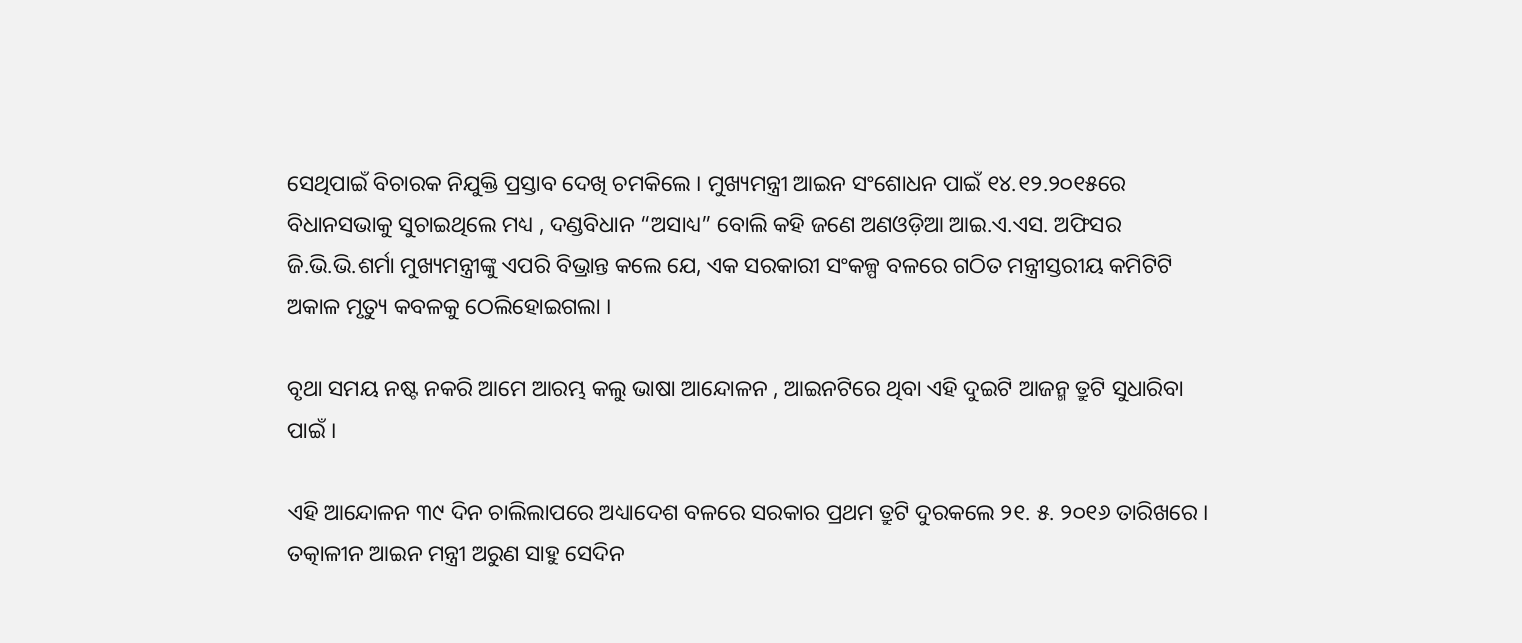ସେଥିପାଇଁ ବିଚାରକ ନିଯୁକ୍ତି ପ୍ରସ୍ତାବ ଦେଖି ଚମକିଲେ । ମୁଖ୍ୟମନ୍ତ୍ରୀ ଆଇନ ସଂଶୋଧନ ପାଇଁ ୧୪.୧୨.୨୦୧୫ରେ ବିଧାନସଭାକୁ ସୁଚାଇଥିଲେ ମଧ୍ୟ , ଦଣ୍ଡବିଧାନ “ଅସାଧ୍ୟ” ବୋଲି କହି ଜଣେ ଅଣଓଡ଼ିଆ ଆଇ.ଏ.ଏସ. ଅଫିସର ଜି.ଭି.ଭି.ଶର୍ମା ମୁଖ୍ୟମନ୍ତ୍ରୀଙ୍କୁ ଏପରି ବିଭ୍ରାନ୍ତ କଲେ ଯେ, ଏକ ସରକାରୀ ସଂକଳ୍ପ ବଳରେ ଗଠିତ ମନ୍ତ୍ରୀସ୍ତରୀୟ କମିଟିଟି ଅକାଳ ମୃତ୍ୟୁ କବଳକୁ ଠେଲିହୋଇଗଲା ।

ବୃଥା ସମୟ ନଷ୍ଟ ନକରି ଆମେ ଆରମ୍ଭ କଲୁ ଭାଷା ଆନ୍ଦୋଳନ , ଆଇନଟିରେ ଥିବା ଏହି ଦୁଇଟି ଆଜନ୍ମ ତ୍ରୁଟି ସୁଧାରିବା ପାଇଁ ।

ଏହି ଆନ୍ଦୋଳନ ୩୯ ଦିନ ଚାଲିଲାପରେ ଅଧ୍ୟାଦେଶ ବଳରେ ସରକାର ପ୍ରଥମ ତ୍ରୁଟି ଦୁରକଲେ ୨୧. ୫. ୨୦୧୬ ତାରିଖରେ । ତତ୍କାଳୀନ ଆଇନ ମନ୍ତ୍ରୀ ଅରୁଣ ସାହୁ ସେଦିନ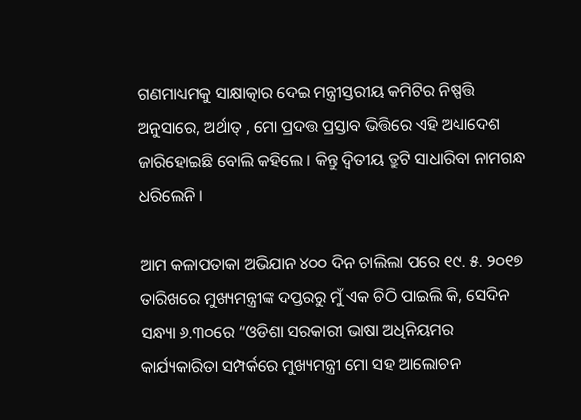ଗଣମାଧ୍ୟମକୁ ସାକ୍ଷାତ୍କାର ଦେଇ ମନ୍ତ୍ରୀସ୍ତରୀୟ କମିଟିର ନିଷ୍ପତ୍ତି ଅନୁସାରେ, ଅର୍ଥାତ୍ , ମୋ ପ୍ରଦତ୍ତ ପ୍ରସ୍ତାବ ଭିତ୍ତିରେ ଏହି ଅଧ୍ୟାଦେଶ ଜାରିହୋଇଛି ବୋଲି କହିଲେ । କିନ୍ତୁ ଦ୍ଵିତୀୟ ତ୍ରୁଟି ସାଧାରିବା ନାମଗନ୍ଧ ଧରିଲେନି ।

ଆମ କଳାପତାକା ଅଭିଯାନ ୪୦୦ ଦିନ ଚାଲିଲା ପରେ ୧୯. ୫. ୨୦୧୭ ତାରିଖରେ ମୁଖ୍ୟମନ୍ତ୍ରୀଙ୍କ ଦପ୍ତରରୁ ମୁଁ ଏକ ଚିଠି ପାଇଲି କି, ସେଦିନ ସନ୍ଧ୍ୟା ୬.୩୦ରେ “ଓଡିଶା ସରକାରୀ ଭାଷା ଅଧିନିୟମର କାର୍ଯ୍ୟକାରିତା ସମ୍ପର୍କରେ ମୁଖ୍ୟମନ୍ତ୍ରୀ ମୋ ସହ ଆଲୋଚନ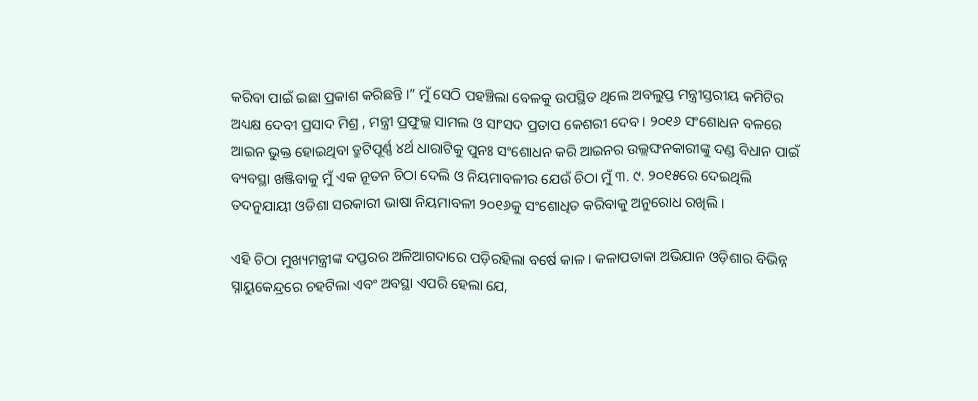କରିବା ପାଇଁ ଇଛା ପ୍ରକାଶ କରିଛନ୍ତି ।” ମୁଁ ସେଠି ପହଞ୍ଚିଲା ବେଳକୁ ଉପସ୍ଥିତ ଥିଲେ ଅବଲୁପ୍ତ ମନ୍ତ୍ରୀସ୍ତରୀୟ କମିଟିର ଅଧ୍ୟକ୍ଷ ଦେବୀ ପ୍ରସାଦ ମିଶ୍ର , ମନ୍ତ୍ରୀ ପ୍ରଫୁଲ୍ଲ ସାମଲ ଓ ସାଂସଦ ପ୍ରତାପ କେଶରୀ ଦେବ । ୨୦୧୬ ସଂଶୋଧନ ବଳରେ ଆଇନ ଭୁକ୍ତ ହୋଇଥିବା ତ୍ରୁଟିପୂର୍ଣ୍ଣ ୪ର୍ଥ ଧାରାଟିକୁ ପୁନଃ ସଂଶୋଧନ କରି ଆଇନର ଉଲ୍ଲଙ୍ଘନକାରୀଙ୍କୁ ଦଣ୍ଡ ବିଧାନ ପାଇଁ ବ୍ୟବସ୍ଥା ଖଞ୍ଜିବାକୁ ମୁଁ ଏକ ନୂତନ ଚିଠା ଦେଲି ଓ ନିୟମାବଳୀର ଯେଉଁ ଚିଠା ମୁଁ ୩. ୯. ୨୦୧୫ରେ ଦେଇଥିଲି ତଦନୁଯାୟୀ ଓଡିଶା ସରକାରୀ ଭାଷା ନିୟମାବଳୀ ୨୦୧୬କୁ ସଂଶୋଧିତ କରିବାକୁ ଅନୁରୋଧ ରଖିଲି ।

ଏହି ଚିଠା ମୁଖ୍ୟମନ୍ତ୍ରୀଙ୍କ ଦପ୍ତରର ଅଳିଆଗଦାରେ ପଡ଼ିରହିଲା ବର୍ଷେ କାଳ । କଳାପତାକା ଅଭିଯାନ ଓଡ଼ିଶାର ବିଭିନ୍ନ ସ୍ନାୟୁକେନ୍ଦ୍ରରେ ଚହଟିଲା ଏବଂ ଅବସ୍ଥା ଏପରି ହେଲା ଯେ,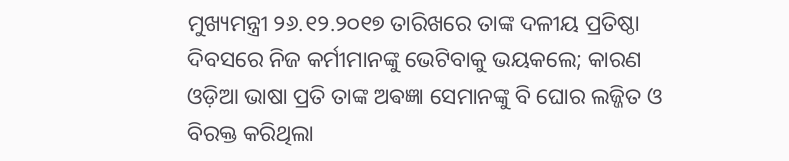ମୁଖ୍ୟମନ୍ତ୍ରୀ ୨୬.୧୨.୨୦୧୭ ତାରିଖରେ ତାଙ୍କ ଦଳୀୟ ପ୍ରତିଷ୍ଠା ଦିବସରେ ନିଜ କର୍ମୀମାନଙ୍କୁ ଭେଟିବାକୁ ଭୟକଲେ; କାରଣ ଓଡ଼ିଆ ଭାଷା ପ୍ରତି ତାଙ୍କ ଅଵଜ୍ଞା ସେମାନଙ୍କୁ ବି ଘୋର ଲଜ୍ଜିତ ଓ ବିରକ୍ତ କରିଥିଲା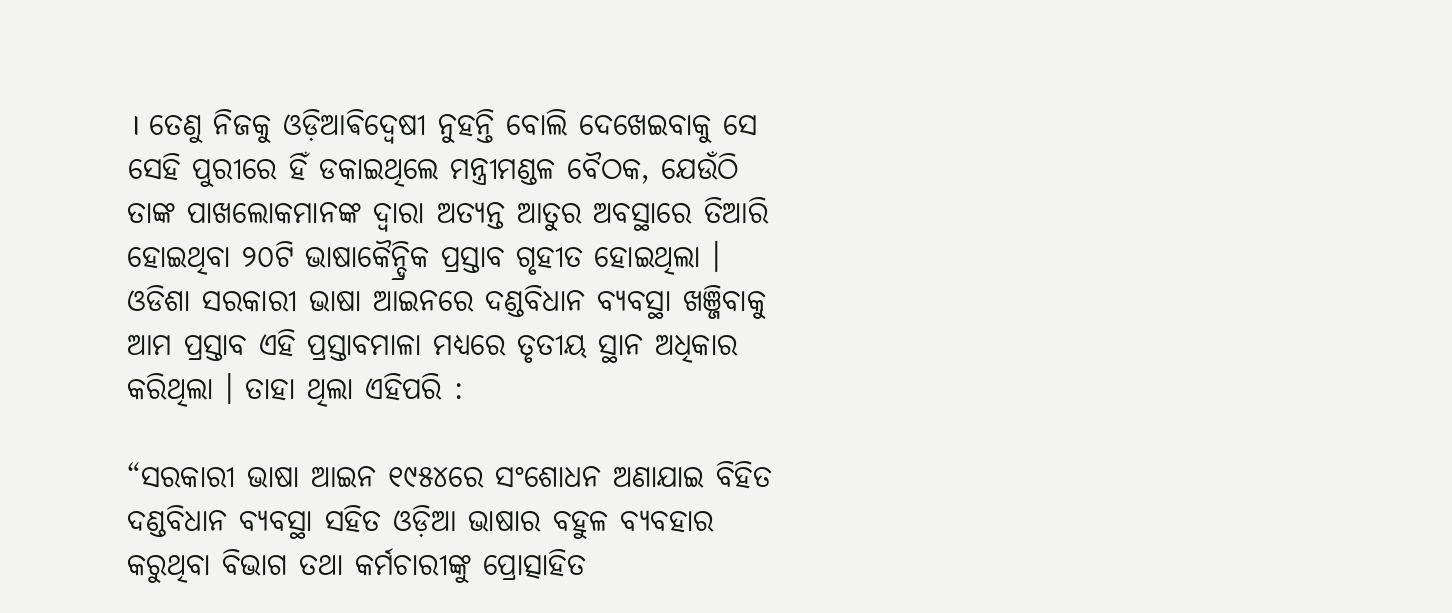। ତେଣୁ ନିଜକୁ ଓଡ଼ିଆଵିଦ୍ଵେଷୀ ନୁହନ୍ତି ବୋଲି ଦେଖେଇବାକୁ ସେ ସେହି ପୁରୀରେ ହିଁ ଡକାଇଥିଲେ ମନ୍ତ୍ରୀମଣ୍ଡଳ ବୈଠକ, ଯେଉଁଠି ତାଙ୍କ ପାଖଲୋକମାନଙ୍କ ଦ୍ଵାରା ଅତ୍ୟନ୍ତ ଆତୁର ଅବସ୍ଥାରେ ତିଆରି ହୋଇଥିବା ୨୦ଟି ଭାଷାକୈନ୍ଦ୍ରିକ ପ୍ରସ୍ତାବ ଗୃହୀତ ହୋଇଥିଲା । ଓଡିଶା ସରକାରୀ ଭାଷା ଆଇନରେ ଦଣ୍ଡବିଧାନ ବ୍ୟବସ୍ଥା ଖଞ୍ଜିବାକୁ ଆମ ପ୍ରସ୍ତାବ ଏହି ପ୍ରସ୍ତାବମାଳା ମଧ୍ୟରେ ତୃତୀୟ ସ୍ଥାନ ଅଧିକାର କରିଥିଲା । ତାହା ଥିଲା ଏହିପରି :

“ସରକାରୀ ଭାଷା ଆଇନ ୧୯୫୪ରେ ସଂଶୋଧନ ଅଣାଯାଇ ବିହିତ ଦଣ୍ଡବିଧାନ ବ୍ୟବସ୍ଥା ସହିତ ଓଡ଼ିଆ ଭାଷାର ବହୁଳ ବ୍ୟବହାର କରୁଥିବା ବିଭାଗ ତଥା କର୍ମଚାରୀଙ୍କୁ ପ୍ରୋତ୍ସାହିତ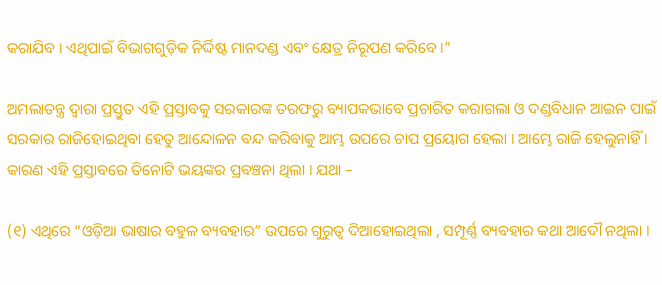କରାଯିବ । ଏଥିପାଇଁ ବିଭାଗଗୁଡ଼ିକ ନିର୍ଦ୍ଦିଷ୍ଟ ମାନଦଣ୍ଡ ଏବଂ କ୍ଷେତ୍ର ନିରୂପଣ କରିବେ ।”

ଅମଲାତନ୍ତ୍ର ଦ୍ଵାରା ପ୍ରସ୍ତୁତ ଏହି ପ୍ରସ୍ତାବକୁ ସରକାରଙ୍କ ତରଫରୁ ବ୍ୟାପକଭାବେ ପ୍ରଚାରିତ କରାଗଲା ଓ ଦଣ୍ଡବିଧାନ ଆଇନ ପାଇଁ ସରକାର ରାଜିହୋଇଥିବା ହେତୁ ଆନ୍ଦୋଳନ ବନ୍ଦ କରିବାକୁ ଆମ୍ଭ ଉପରେ ଚାପ ପ୍ରୟୋଗ ହେଲା । ଆମ୍ଭେ ରାଜି ହେଲୁନାହିଁ । କାରଣ ଏହି ପ୍ରସ୍ତାବରେ ତିନୋଟି ଭୟଙ୍କର ପ୍ରବଞ୍ଚନା ଥିଲା । ଯଥା –

(୧) ଏଥିରେ “ଓଡ଼ିଆ ଭାଷାର ବହୁଳ ବ୍ୟବହାର” ଉପରେ ଗୁରୁତ୍ବ ଦିଆହୋଇଥିଲା , ସମ୍ପୂର୍ଣ୍ଣ ବ୍ୟବହାର କଥା ଆଦୌ ନଥିଲା ।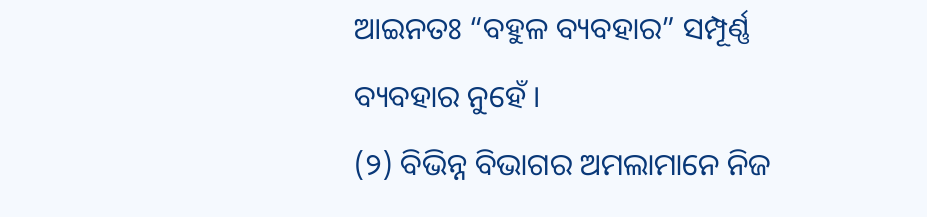ଆଇନତଃ “ବହୁଳ ବ୍ୟବହାର” ସମ୍ପୂର୍ଣ୍ଣ ବ୍ୟବହାର ନୁହେଁ ।
(୨) ବିଭିନ୍ନ ବିଭାଗର ଅମଲାମାନେ ନିଜ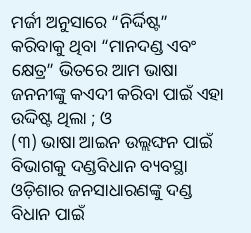ମର୍ଜୀ ଅନୁସାରେ “ନିର୍ଦ୍ଦିଷ୍ଟ” କରିବାକୁ ଥିବା “ମାନଦଣ୍ଡ ଏବଂ କ୍ଷେତ୍ର” ଭିତରେ ଆମ ଭାଷା ଜନନୀଙ୍କୁ କଏଦୀ କରିବା ପାଇଁ ଏହା ଉଦ୍ଦିଷ୍ଟ ଥିଲା ; ଓ
(୩) ଭାଷା ଆଇନ ଉଲ୍ଲଙ୍ଘନ ପାଇଁ ବିଭାଗକୁ ଦଣ୍ଡବିଧାନ ବ୍ୟବସ୍ଥା ଓଡ଼ିଶାର ଜନସାଧାରଣଙ୍କୁ ଦଣ୍ଡ ବିଧାନ ପାଇଁ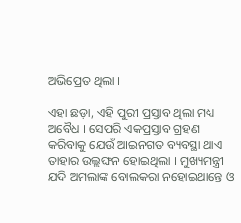ଅଭିପ୍ରେତ ଥିଲା ।

ଏହା ଛଡ଼ା, ଏହି ପୁରୀ ପ୍ରସ୍ତାବ ଥିଲା ମଧ୍ୟ ଅବୈଧ । ସେପରି ଏକପ୍ରସ୍ତାବ ଗ୍ରହଣ କରିବାକୁ ଯେଉଁ ଆଇନଗତ ବ୍ୟବସ୍ଥା ଥାଏ ତାହାର ଉଲ୍ଲଙ୍ଘନ ହୋଇଥିଲା । ମୁଖ୍ୟମନ୍ତ୍ରୀ ଯଦି ଅମଲାଙ୍କ ବୋଲକରା ନହୋଇଥାନ୍ତେ ଓ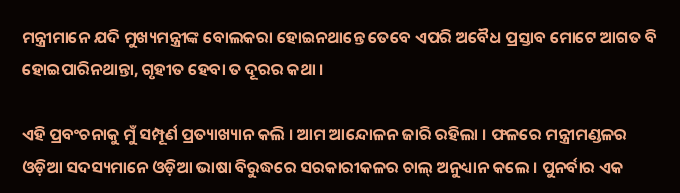ମନ୍ତ୍ରୀମାନେ ଯଦି ମୁଖ୍ୟମନ୍ତ୍ରୀଙ୍କ ବୋଲକରା ହୋଇନଥାନ୍ତେ ତେବେ ଏପରି ଅବୈଧ ପ୍ରସ୍ତାବ ମୋଟେ ଆଗତ ବି ହୋଇପାରିନଥାନ୍ତା, ଗୃହୀତ ହେବା ତ ଦୂରର କଥା ।

ଏହି ପ୍ରବଂଚନାକୁ ମୁଁ ସମ୍ପୂର୍ଣ ପ୍ରତ୍ୟାଖ୍ୟାନ କଲି । ଆମ ଆନ୍ଦୋଳନ ଜାରି ରହିଲା । ଫଳରେ ମନ୍ତ୍ରୀମଣ୍ଡଳର ଓଡ଼ିଆ ସଦସ୍ୟମାନେ ଓଡ଼ିଆ ଭାଷା ବିରୁଦ୍ଧରେ ସରକାରୀକଳର ଚାଲ୍ ଅନୁଧ୍ୟାନ କଲେ । ପୁନର୍ବାର ଏକ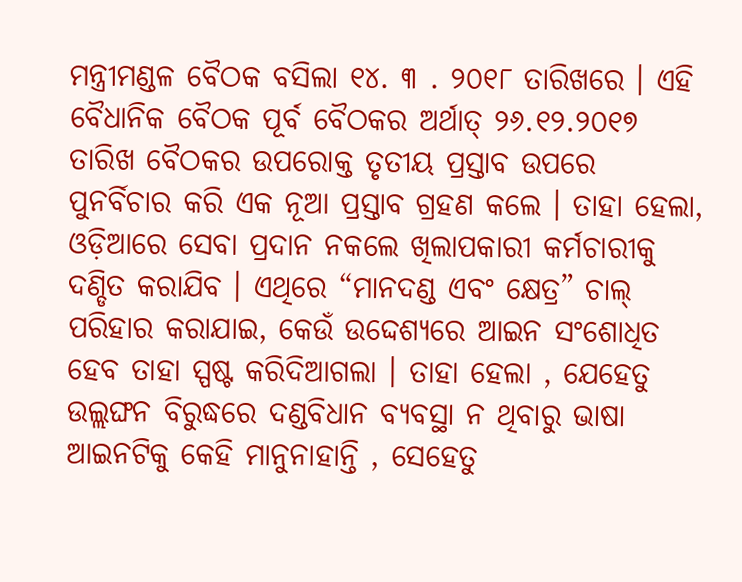ମନ୍ତ୍ରୀମଣ୍ଡଳ ବୈଠକ ବସିଲା ୧୪. ୩ . ୨୦୧୮ ତାରିଖରେ । ଏହି ବୈଧାନିକ ବୈଠକ ପୂର୍ବ ବୈଠକର ଅର୍ଥାତ୍ ୨୬.୧୨.୨୦୧୭ ତାରିଖ ବୈଠକର ଉପରୋକ୍ତ ତୃତୀୟ ପ୍ରସ୍ତାବ ଉପରେ ପୁନର୍ବିଚାର କରି ଏକ ନୂଆ ପ୍ରସ୍ତାବ ଗ୍ରହଣ କଲେ । ତାହା ହେଲା, ଓଡ଼ିଆରେ ସେବା ପ୍ରଦାନ ନକଲେ ଖିଲାପକାରୀ କର୍ମଚାରୀକୁ ଦଣ୍ଡିତ କରାଯିବ । ଏଥିରେ “ମାନଦଣ୍ଡ ଏବଂ କ୍ଷେତ୍ର” ଚାଲ୍ ପରିହାର କରାଯାଇ, କେଉଁ ଉଦ୍ଦେଶ୍ୟରେ ଆଇନ ସଂଶୋଧିତ ହେବ ତାହା ସ୍ପଷ୍ଟ କରିଦିଆଗଲା । ତାହା ହେଲା , ଯେହେତୁ ଉଲ୍ଲଙ୍ଘନ ବିରୁଦ୍ଧରେ ଦଣ୍ଡବିଧାନ ବ୍ୟବସ୍ଥା ନ ଥିବାରୁ ଭାଷା ଆଇନଟିକୁ କେହି ମାନୁନାହାନ୍ତି , ସେହେତୁ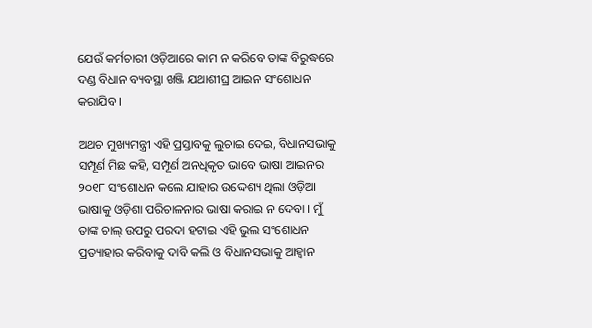ଯେଉଁ କର୍ମଚାରୀ ଓଡ଼ିଆରେ କାମ ନ କରିବେ ତାଙ୍କ ବିରୁଦ୍ଧରେ ଦଣ୍ଡ ବିଧାନ ବ୍ୟବସ୍ଥା ଖଞ୍ଜି ଯଥାଶୀଘ୍ର ଆଇନ ସଂଶୋଧନ କରାଯିବ ।

ଅଥଚ ମୁଖ୍ୟମନ୍ତ୍ରୀ ଏହି ପ୍ରସ୍ତାବକୁ ଲୁଚାଇ ଦେଇ, ବିଧାନସଭାକୁ ସମ୍ପୂର୍ଣ ମିଛ କହି, ସମ୍ପୂର୍ଣ ଅନଧିକୃତ ଭାବେ ଭାଷା ଆଇନର ୨୦୧୮ ସଂଶୋଧନ କଲେ ଯାହାର ଉଦ୍ଦେଶ୍ୟ ଥିଲା ଓଡ଼ିଆ ଭାଷାକୁ ଓଡ଼ିଶା ପରିଚାଳନାର ଭାଷା କରାଇ ନ ଦେବା । ମୁଁ ତାଙ୍କ ଚାଲ୍ ଉପରୁ ପରଦା ହଟାଇ ଏହି ଭୁଲ ସଂଶୋଧନ ପ୍ରତ୍ୟାହାର କରିବାକୁ ଦାବି କଲି ଓ ବିଧାନସଭାକୁ ଆହ୍ଵାନ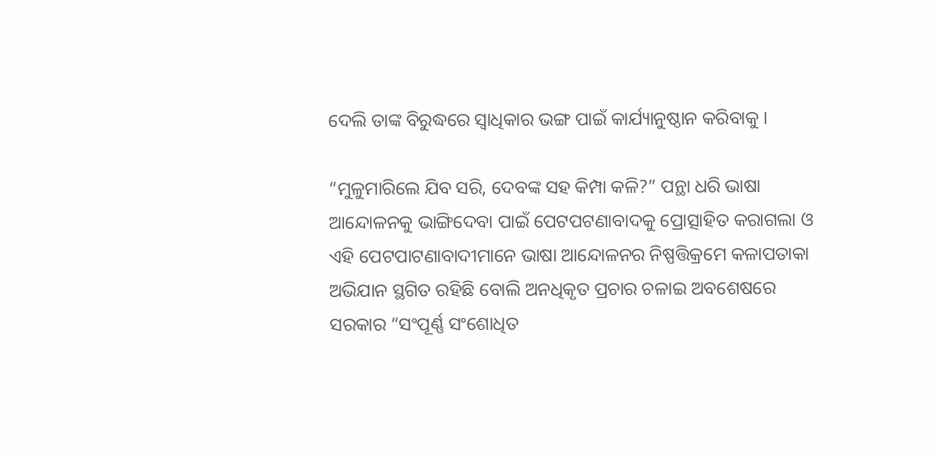ଦେଲି ତାଙ୍କ ବିରୁଦ୍ଧରେ ସ୍ଵାଧିକାର ଭଙ୍ଗ ପାଇଁ କାର୍ଯ୍ୟାନୁଷ୍ଠାନ କରିବାକୁ ।

“ମୁଳୁମାରିଲେ ଯିବ ସରି, ଦେବଙ୍କ ସହ କିମ୍ପା କଳି?” ପନ୍ଥା ଧରି ଭାଷା ଆନ୍ଦୋଳନକୁ ଭାଙ୍ଗିଦେବା ପାଇଁ ପେଟପଟଣାବାଦକୁ ପ୍ରୋତ୍ସାହିତ କରାଗଲା ଓ ଏହି ପେଟପାଟଣାବାଦୀମାନେ ଭାଷା ଆନ୍ଦୋଳନର ନିଷ୍ପତ୍ତିକ୍ରମେ କଳାପତାକା ଅଭିଯାନ ସ୍ଥଗିତ ରହିଛି ବୋଲି ଅନଧିକୃତ ପ୍ରଚାର ଚଳାଇ ଅବଶେଷରେ ସରକାର “ସଂପୂର୍ଣ୍ଣ ସଂଶୋଧିତ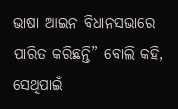ଭାଷା ଆଇନ ବିଧାନସଭାରେ ପାରିତ କରିଛନ୍ତି” ବୋଲି କହି, ସେଥିପାଇଁ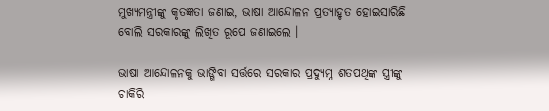ମୁଖ୍ୟମନ୍ତ୍ରୀଙ୍କୁ କୃତଜ୍ଞତା ଜଣାଇ, ଭାଷା ଆନ୍ଦୋଳନ ପ୍ରତ୍ୟାହୃତ ହୋଇସାରିଛି ବୋଲି ସରକାରଙ୍କୁ ଲିଖିତ ରୂପେ ଜଣାଇଲେ ।

ଭାଷା ଆନ୍ଦୋଳନକୁ ଭାଙ୍ଗିବା ସର୍ତ୍ତରେ ସରକାର ପ୍ରଦ୍ୟୁମ୍ନ ଶତପଥିଙ୍କ ସ୍ତ୍ରୀଙ୍କୁ ଚାକିରି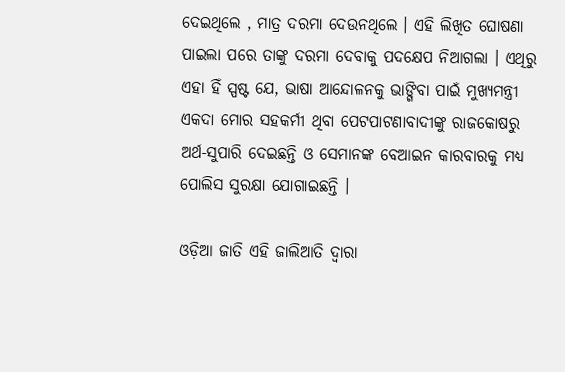ଦେଇଥିଲେ , ମାତ୍ର ଦରମା ଦେଉନଥିଲେ । ଏହି ଲିଖିତ ଘୋଷଣା ପାଇଲା ପରେ ତାଙ୍କୁ ଦରମା ଦେବାକୁ ପଦକ୍ଷେପ ନିଆଗଲା । ଏଥିରୁ ଏହା ହିଁ ସ୍ପଷ୍ଟ ଯେ, ଭାଷା ଆନ୍ଦୋଳନକୁ ଭାଙ୍ଗିବା ପାଇଁ ମୁଖ୍ୟମନ୍ତ୍ରୀ ଏକଦା ମୋର ସହକର୍ମୀ ଥିବା ପେଟପାଟଣାବାଦୀଙ୍କୁ ରାଜକୋଷରୁ ଅର୍ଥ-ସୁପାରି ଦେଇଛନ୍ତି ଓ ସେମାନଙ୍କ ବେଆଇନ କାରବାରକୁ ମଧ୍ୟ ପୋଲିସ ସୁରକ୍ଷା ଯୋଗାଇଛନ୍ତି ।

ଓଡ଼ିଆ ଜାତି ଏହି ଜାଲିଆତି ଦ୍ଵାରା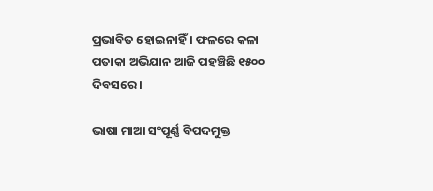ପ୍ରଭାବିତ ହୋଇନାହିଁ । ଫଳରେ କଳା ପତାକା ଅଭିଯାନ ଆଜି ପହଞ୍ଚିଛି ୧୫୦୦ ଦିବସରେ ।

ଭାଷା ମାଆ ସଂପୂର୍ଣ୍ଣ ବିପଦମୁକ୍ତ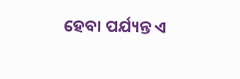ହେବା ପର୍ଯ୍ୟନ୍ତ ଏ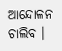ଆନ୍ଦୋଳନ ଚାଲିବ ।